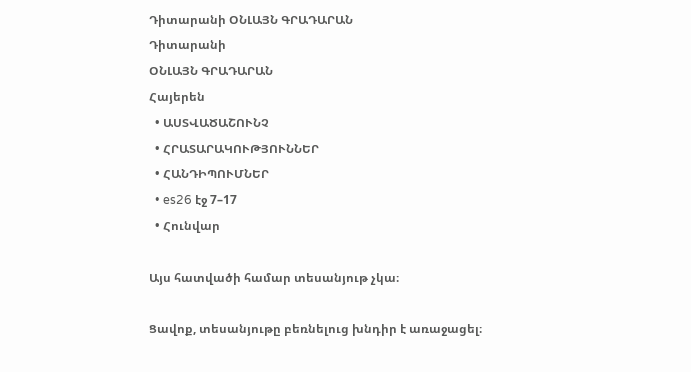Դիտարանի ՕՆԼԱՅՆ ԳՐԱԴԱՐԱՆ
Դիտարանի
ՕՆԼԱՅՆ ԳՐԱԴԱՐԱՆ
Հայերեն
  • ԱՍՏՎԱԾԱՇՈՒՆՉ
  • ՀՐԱՏԱՐԱԿՈՒԹՅՈՒՆՆԵՐ
  • ՀԱՆԴԻՊՈՒՄՆԵՐ
  • es26 էջ 7–17
  • Հունվար

Այս հատվածի համար տեսանյութ չկա։

Ցավոք, տեսանյութը բեռնելուց խնդիր է առաջացել։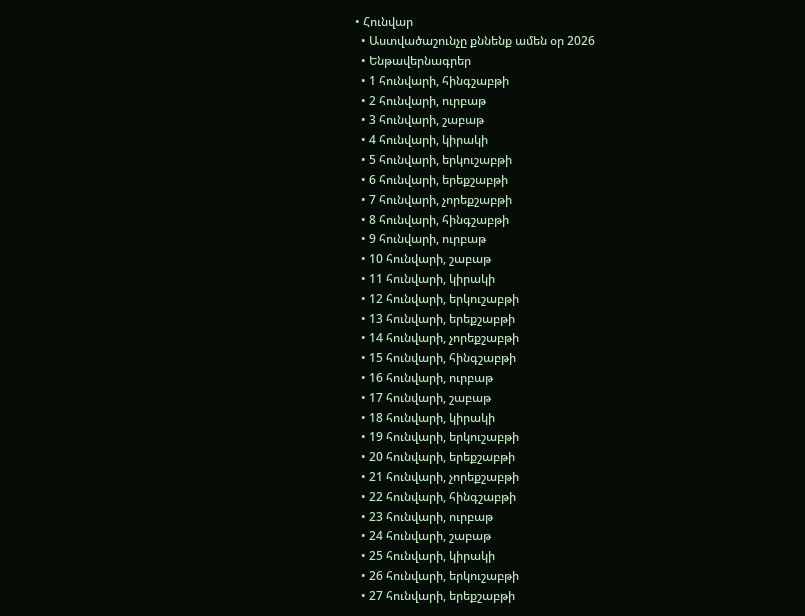• Հունվար
  • Աստվածաշունչը քննենք ամեն օր 2026
  • Ենթավերնագրեր
  • 1 հունվարի, հինգշաբթի
  • 2 հունվարի, ուրբաթ
  • 3 հունվարի, շաբաթ
  • 4 հունվարի, կիրակի
  • 5 հունվարի, երկուշաբթի
  • 6 հունվարի, երեքշաբթի
  • 7 հունվարի, չորեքշաբթի
  • 8 հունվարի, հինգշաբթի
  • 9 հունվարի, ուրբաթ
  • 10 հունվարի, շաբաթ
  • 11 հունվարի, կիրակի
  • 12 հունվարի, երկուշաբթի
  • 13 հունվարի, երեքշաբթի
  • 14 հունվարի, չորեքշաբթի
  • 15 հունվարի, հինգշաբթի
  • 16 հունվարի, ուրբաթ
  • 17 հունվարի, շաբաթ
  • 18 հունվարի, կիրակի
  • 19 հունվարի, երկուշաբթի
  • 20 հունվարի, երեքշաբթի
  • 21 հունվարի, չորեքշաբթի
  • 22 հունվարի, հինգշաբթի
  • 23 հունվարի, ուրբաթ
  • 24 հունվարի, շաբաթ
  • 25 հունվարի, կիրակի
  • 26 հունվարի, երկուշաբթի
  • 27 հունվարի, երեքշաբթի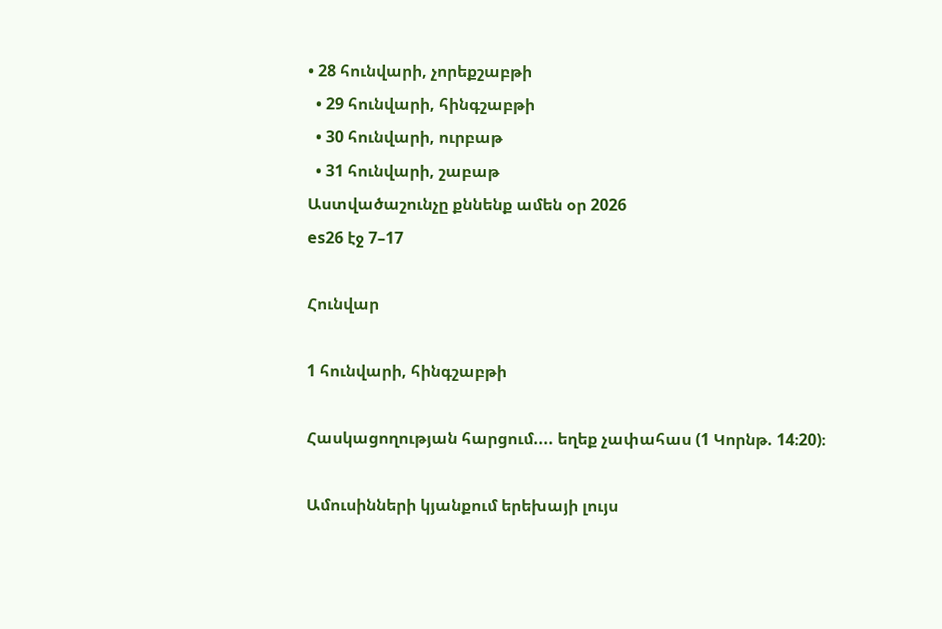• 28 հունվարի, չորեքշաբթի
  • 29 հունվարի, հինգշաբթի
  • 30 հունվարի, ուրբաթ
  • 31 հունվարի, շաբաթ
Աստվածաշունչը քննենք ամեն օր 2026
es26 էջ 7–17

Հունվար

1 հունվարի, հինգշաբթի

Հասկացողության հարցում.... եղեք չափահաս (1 Կորնթ. 14։20)։

Ամուսինների կյանքում երեխայի լույս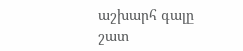աշխարհ գալը շատ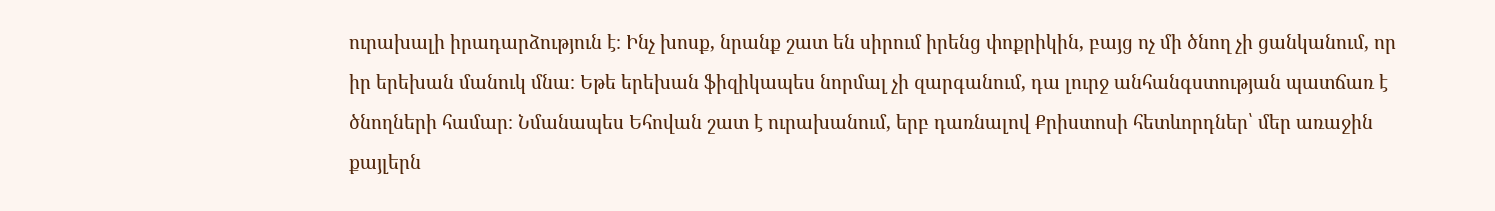ուրախալի իրադարձություն է։ Ինչ խոսք, նրանք շատ են սիրում իրենց փոքրիկին, բայց ոչ մի ծնող չի ցանկանում, որ իր երեխան մանուկ մնա։ Եթե երեխան ֆիզիկապես նորմալ չի զարգանում, դա լուրջ անհանգստության պատճառ է ծնողների համար։ Նմանապես Եհովան շատ է ուրախանում, երբ դառնալով Քրիստոսի հետևորդներ՝ մեր առաջին քայլերն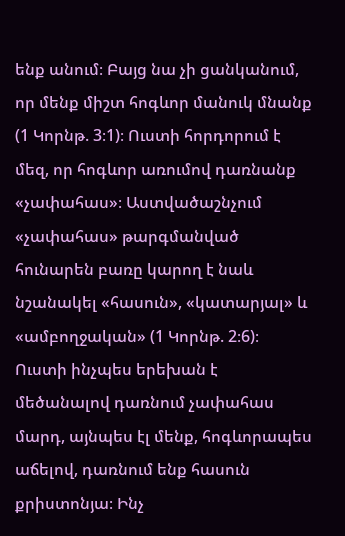ենք անում։ Բայց նա չի ցանկանում, որ մենք միշտ հոգևոր մանուկ մնանք (1 Կորնթ. 3։1)։ Ուստի հորդորում է մեզ, որ հոգևոր առումով դառնանք «չափահաս»։ Աստվածաշնչում «չափահաս» թարգմանված հունարեն բառը կարող է նաև նշանակել «հասուն», «կատարյալ» և «ամբողջական» (1 Կորնթ. 2։6)։ Ուստի ինչպես երեխան է մեծանալով դառնում չափահաս մարդ, այնպես էլ մենք, հոգևորապես աճելով, դառնում ենք հասուն քրիստոնյա։ Ինչ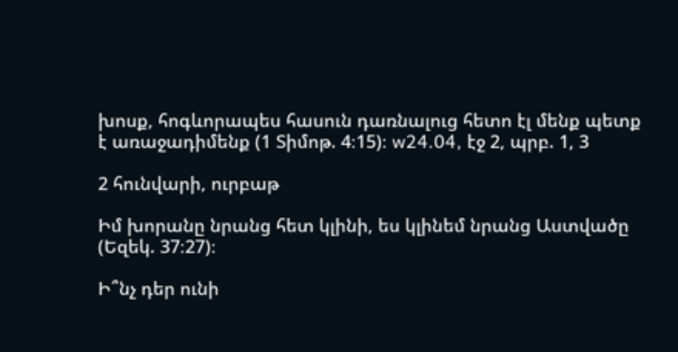խոսք, հոգևորապես հասուն դառնալուց հետո էլ մենք պետք է առաջադիմենք (1 Տիմոթ. 4։15)։ w24.04, էջ 2, պրբ. 1, 3

2 հունվարի, ուրբաթ

Իմ խորանը նրանց հետ կլինի, ես կլինեմ նրանց Աստվածը (Եզեկ. 37։27)։

Ի՞նչ դեր ունի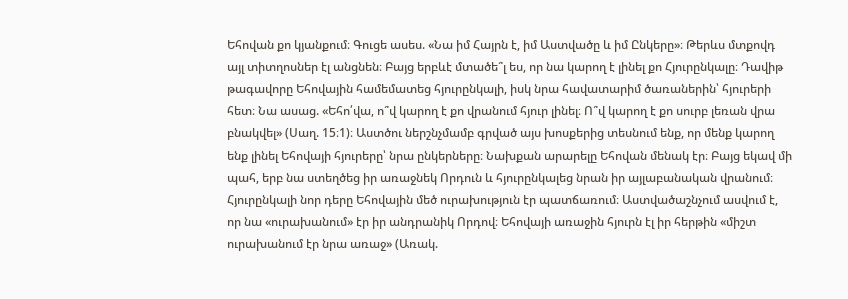Եհովան քո կյանքում։ Գուցե ասես. «Նա իմ Հայրն է, իմ Աստվածը և իմ Ընկերը»։ Թերևս մտքովդ այլ տիտղոսներ էլ անցնեն։ Բայց երբևէ մտածե՞լ ես, որ նա կարող է լինել քո Հյուրընկալը։ Դավիթ թագավորը Եհովային համեմատեց հյուրընկալի, իսկ նրա հավատարիմ ծառաներին՝ հյուրերի հետ։ Նա ասաց. «Եհո՛վա, ո՞վ կարող է քո վրանում հյուր լինել։ Ո՞վ կարող է քո սուրբ լեռան վրա բնակվել» (Սաղ. 15։1)։ Աստծու ներշնչմամբ գրված այս խոսքերից տեսնում ենք, որ մենք կարող ենք լինել Եհովայի հյուրերը՝ նրա ընկերները։ Նախքան արարելը Եհովան մենակ էր։ Բայց եկավ մի պահ, երբ նա ստեղծեց իր առաջնեկ Որդուն և հյուրընկալեց նրան իր այլաբանական վրանում։ Հյուրընկալի նոր դերը Եհովային մեծ ուրախություն էր պատճառում։ Աստվածաշնչում ասվում է, որ նա «ուրախանում» էր իր անդրանիկ Որդով։ Եհովայի առաջին հյուրն էլ իր հերթին «միշտ ուրախանում էր նրա առաջ» (Առակ.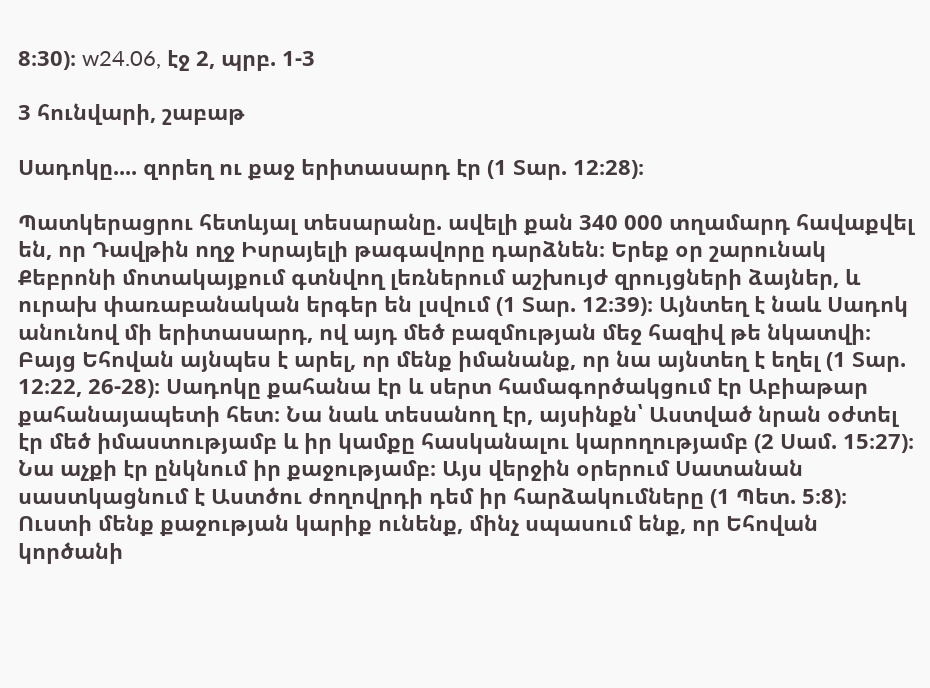8։30)։ w24.06, էջ 2, պրբ. 1-3

3 հունվարի, շաբաթ

Սադոկը.... զորեղ ու քաջ երիտասարդ էր (1 Տար. 12։28)։

Պատկերացրու հետևյալ տեսարանը. ավելի քան 340 000 տղամարդ հավաքվել են, որ Դավթին ողջ Իսրայելի թագավորը դարձնեն։ Երեք օր շարունակ Քեբրոնի մոտակայքում գտնվող լեռներում աշխույժ զրույցների ձայներ, և ուրախ փառաբանական երգեր են լսվում (1 Տար. 12։39)։ Այնտեղ է նաև Սադոկ անունով մի երիտասարդ, ով այդ մեծ բազմության մեջ հազիվ թե նկատվի։ Բայց Եհովան այնպես է արել, որ մենք իմանանք, որ նա այնտեղ է եղել (1 Տար. 12։22, 26-28)։ Սադոկը քահանա էր և սերտ համագործակցում էր Աբիաթար քահանայապետի հետ։ Նա նաև տեսանող էր, այսինքն՝ Աստված նրան օժտել էր մեծ իմաստությամբ և իր կամքը հասկանալու կարողությամբ (2 Սամ. 15։27)։ Նա աչքի էր ընկնում իր քաջությամբ։ Այս վերջին օրերում Սատանան սաստկացնում է Աստծու ժողովրդի դեմ իր հարձակումները (1 Պետ. 5։8)։ Ուստի մենք քաջության կարիք ունենք, մինչ սպասում ենք, որ Եհովան կործանի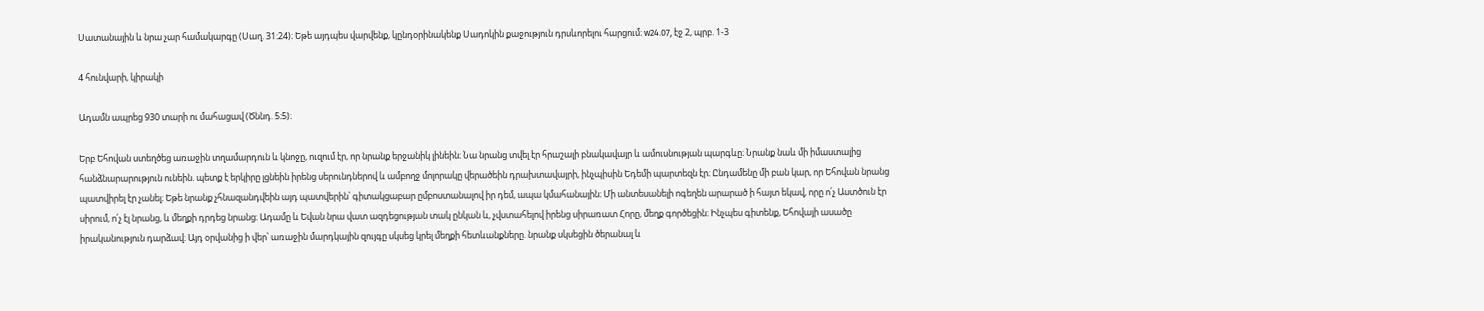Սատանային և նրա չար համակարգը (Սաղ. 31։24)։ Եթե այդպես վարվենք, կընդօրինակենք Սադոկին քաջություն դրսևորելու հարցում։ w24.07, էջ 2, պրբ. 1-3

4 հունվարի, կիրակի

Ադամն ապրեց 930 տարի ու մահացավ (Ծննդ. 5։5)։

Երբ Եհովան ստեղծեց առաջին տղամարդուն և կնոջը, ուզում էր, որ նրանք երջանիկ լինեին։ Նա նրանց տվել էր հրաշալի բնակավայր և ամուսնության պարգևը։ Նրանք նաև մի իմաստալից հանձնարարություն ունեին. պետք է երկիրը լցնեին իրենց սերունդներով և ամբողջ մոլորակը վերածեին դրախտավայրի, ինչպիսին Եդեմի պարտեզն էր։ Ընդամենը մի բան կար, որ Եհովան նրանց պատվիրել էր չանել։ Եթե նրանք չհնազանդվեին այդ պատվերին՝ գիտակցաբար ըմբոստանալով իր դեմ, ապա կմահանային։ Մի անտեսանելի ոգեղեն արարած ի հայտ եկավ, որը ո՛չ Աստծուն էր սիրում, ո՛չ էլ նրանց, և մեղքի դրդեց նրանց։ Ադամը և Եվան նրա վատ ազդեցության տակ ընկան և, չվստահելով իրենց սիրառատ Հորը, մեղք գործեցին։ Ինչպես գիտենք, Եհովայի ասածը իրականություն դարձավ։ Այդ օրվանից ի վեր՝ առաջին մարդկային զույգը սկսեց կրել մեղքի հետևանքները. նրանք սկսեցին ծերանալ և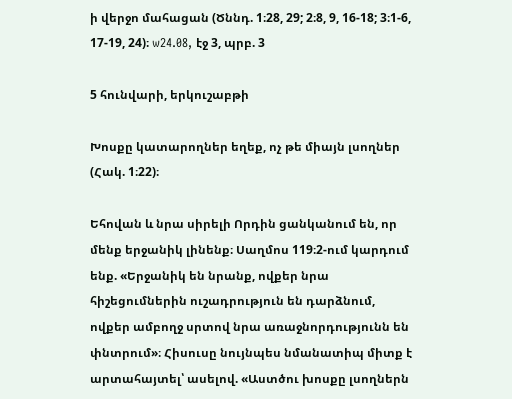ի վերջո մահացան (Ծննդ. 1։28, 29; 2։8, 9, 16-18; 3։1-6, 17-19, 24)։ w24.08, էջ 3, պրբ. 3

5 հունվարի, երկուշաբթի

Խոսքը կատարողներ եղեք, ոչ թե միայն լսողներ (Հակ. 1։22)։

Եհովան և նրա սիրելի Որդին ցանկանում են, որ մենք երջանիկ լինենք։ Սաղմոս 119։2-ում կարդում ենք. «Երջանիկ են նրանք, ովքեր նրա հիշեցումներին ուշադրություն են դարձնում, ովքեր ամբողջ սրտով նրա առաջնորդությունն են փնտրում»։ Հիսուսը նույնպես նմանատիպ միտք է արտահայտել՝ ասելով. «Աստծու խոսքը լսողներն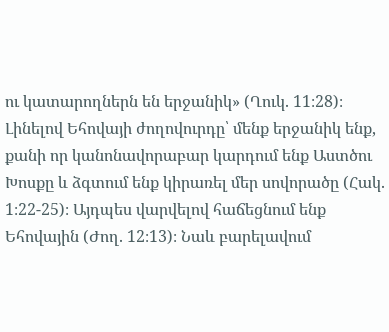ու կատարողներն են երջանիկ» (Ղուկ. 11։28)։ Լինելով Եհովայի ժողովուրդը՝ մենք երջանիկ ենք, քանի որ կանոնավորաբար կարդում ենք Աստծու Խոսքը և ձգտում ենք կիրառել մեր սովորածը (Հակ. 1։22-25)։ Այդպես վարվելով հաճեցնում ենք Եհովային (Ժող. 12։13)։ Նաև բարելավում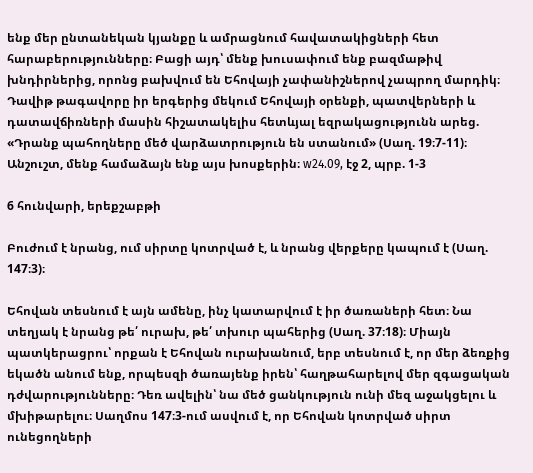ենք մեր ընտանեկան կյանքը և ամրացնում հավատակիցների հետ հարաբերությունները։ Բացի այդ՝ մենք խուսափում ենք բազմաթիվ խնդիրներից, որոնց բախվում են Եհովայի չափանիշներով չապրող մարդիկ։ Դավիթ թագավորը իր երգերից մեկում Եհովայի օրենքի, պատվերների և դատավճիռների մասին հիշատակելիս հետևյալ եզրակացությունն արեց. «Դրանք պահողները մեծ վարձատրություն են ստանում» (Սաղ. 19։7-11)։ Անշուշտ, մենք համաձայն ենք այս խոսքերին։ w24.09, էջ 2, պրբ. 1-3

6 հունվարի, երեքշաբթի

Բուժում է նրանց, ում սիրտը կոտրված է, և նրանց վերքերը կապում է (Սաղ. 147։3)։

Եհովան տեսնում է այն ամենը, ինչ կատարվում է իր ծառաների հետ։ Նա տեղյակ է նրանց թե՛ ուրախ, թե՛ տխուր պահերից (Սաղ. 37։18)։ Միայն պատկերացրու՝ որքան է Եհովան ուրախանում, երբ տեսնում է, որ մեր ձեռքից եկածն անում ենք, որպեսզի ծառայենք իրեն՝ հաղթահարելով մեր զգացական դժվարությունները։ Դեռ ավելին՝ նա մեծ ցանկություն ունի մեզ աջակցելու և մխիթարելու։ Սաղմոս 147։3-ում ասվում է, որ Եհովան կոտրված սիրտ ունեցողների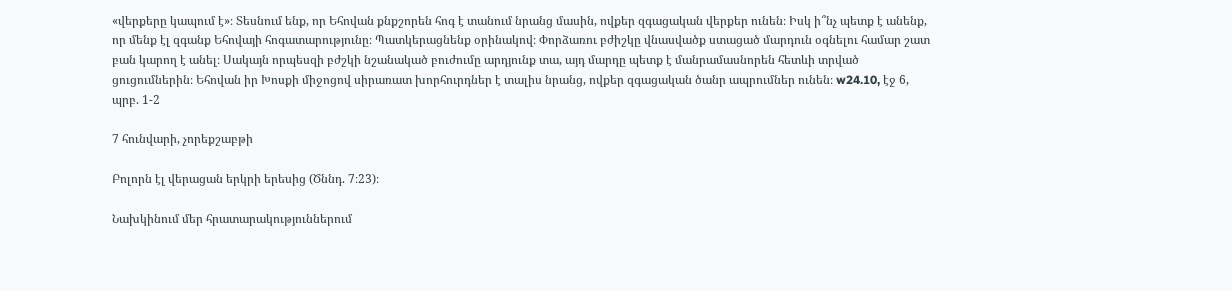«վերքերը կապում է»։ Տեսնում ենք, որ Եհովան քնքշորեն հոգ է տանում նրանց մասին, ովքեր զգացական վերքեր ունեն։ Իսկ ի՞նչ պետք է անենք, որ մենք էլ զգանք Եհովայի հոգատարությունը։ Պատկերացնենք օրինակով։ Փորձառու բժիշկը վնասվածք ստացած մարդուն օգնելու համար շատ բան կարող է անել։ Սակայն որպեսզի բժշկի նշանակած բուժումը արդյունք տա, այդ մարդը պետք է մանրամասնորեն հետևի տրված ցուցումներին։ Եհովան իր Խոսքի միջոցով սիրառատ խորհուրդներ է տալիս նրանց, ովքեր զգացական ծանր ապրումներ ունեն։ w24.10, էջ 6, պրբ. 1-2

7 հունվարի, չորեքշաբթի

Բոլորն էլ վերացան երկրի երեսից (Ծննդ. 7։23)։

Նախկինում մեր հրատարակություններում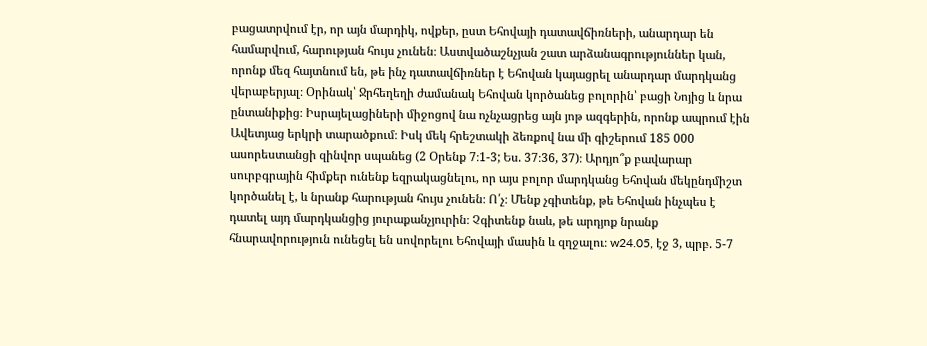բացատրվում էր, որ այն մարդիկ, ովքեր, ըստ Եհովայի դատավճիռների, անարդար են համարվում, հարության հույս չունեն։ Աստվածաշնչյան շատ արձանագրություններ կան, որոնք մեզ հայտնում են, թե ինչ դատավճիռներ է Եհովան կայացրել անարդար մարդկանց վերաբերյալ։ Օրինակ՝ Ջրհեղեղի ժամանակ Եհովան կործանեց բոլորին՝ բացի Նոյից և նրա ընտանիքից։ Իսրայելացիների միջոցով նա ոչնչացրեց այն յոթ ազգերին, որոնք ապրում էին Ավետյաց երկրի տարածքում։ Իսկ մեկ հրեշտակի ձեռքով նա մի գիշերում 185 000 ասորեստանցի զինվոր սպանեց (2 Օրենք 7։1-3; Ես. 37։36, 37)։ Արդյո՞ք բավարար սուրբգրային հիմքեր ունենք եզրակացնելու, որ այս բոլոր մարդկանց Եհովան մեկընդմիշտ կործանել է, և նրանք հարության հույս չունեն։ Ո՛չ։ Մենք չգիտենք, թե Եհովան ինչպես է դատել այդ մարդկանցից յուրաքանչյուրին։ Չգիտենք նաև, թե արդյոք նրանք հնարավորություն ունեցել են սովորելու Եհովայի մասին և զղջալու։ w24.05, էջ 3, պրբ. 5-7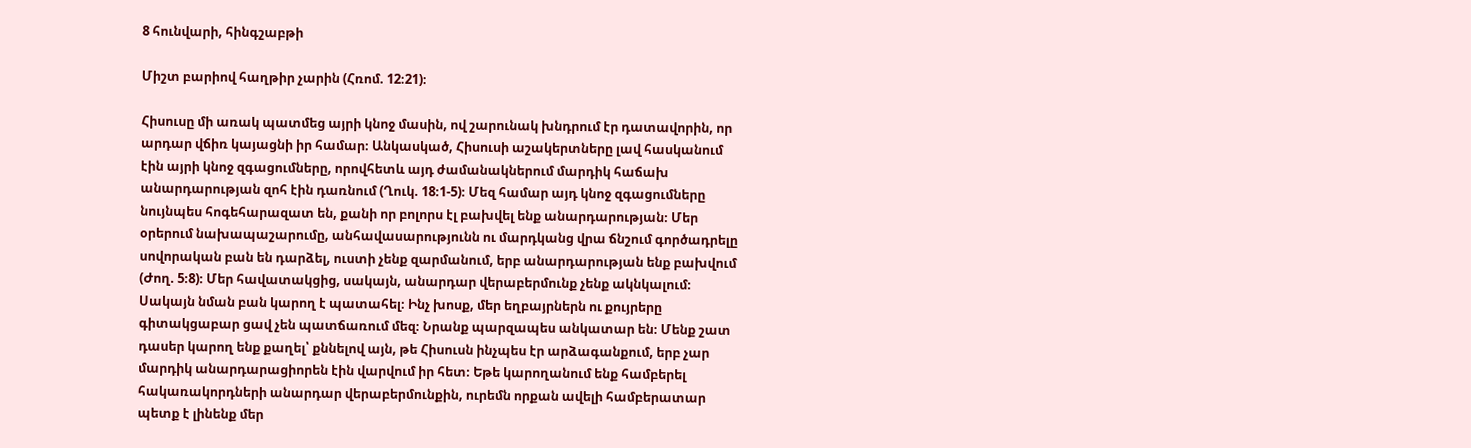8 հունվարի, հինգշաբթի

Միշտ բարիով հաղթիր չարին (Հռոմ. 12։21)։

Հիսուսը մի առակ պատմեց այրի կնոջ մասին, ով շարունակ խնդրում էր դատավորին, որ արդար վճիռ կայացնի իր համար։ Անկասկած, Հիսուսի աշակերտները լավ հասկանում էին այրի կնոջ զգացումները, որովհետև այդ ժամանակներում մարդիկ հաճախ անարդարության զոհ էին դառնում (Ղուկ. 18։1-5)։ Մեզ համար այդ կնոջ զգացումները նույնպես հոգեհարազատ են, քանի որ բոլորս էլ բախվել ենք անարդարության։ Մեր օրերում նախապաշարումը, անհավասարությունն ու մարդկանց վրա ճնշում գործադրելը սովորական բան են դարձել, ուստի չենք զարմանում, երբ անարդարության ենք բախվում (Ժող. 5։8)։ Մեր հավատակցից, սակայն, անարդար վերաբերմունք չենք ակնկալում։ Սակայն նման բան կարող է պատահել։ Ինչ խոսք, մեր եղբայրներն ու քույրերը գիտակցաբար ցավ չեն պատճառում մեզ։ Նրանք պարզապես անկատար են։ Մենք շատ դասեր կարող ենք քաղել՝ քննելով այն, թե Հիսուսն ինչպես էր արձագանքում, երբ չար մարդիկ անարդարացիորեն էին վարվում իր հետ։ Եթե կարողանում ենք համբերել հակառակորդների անարդար վերաբերմունքին, ուրեմն որքան ավելի համբերատար պետք է լինենք մեր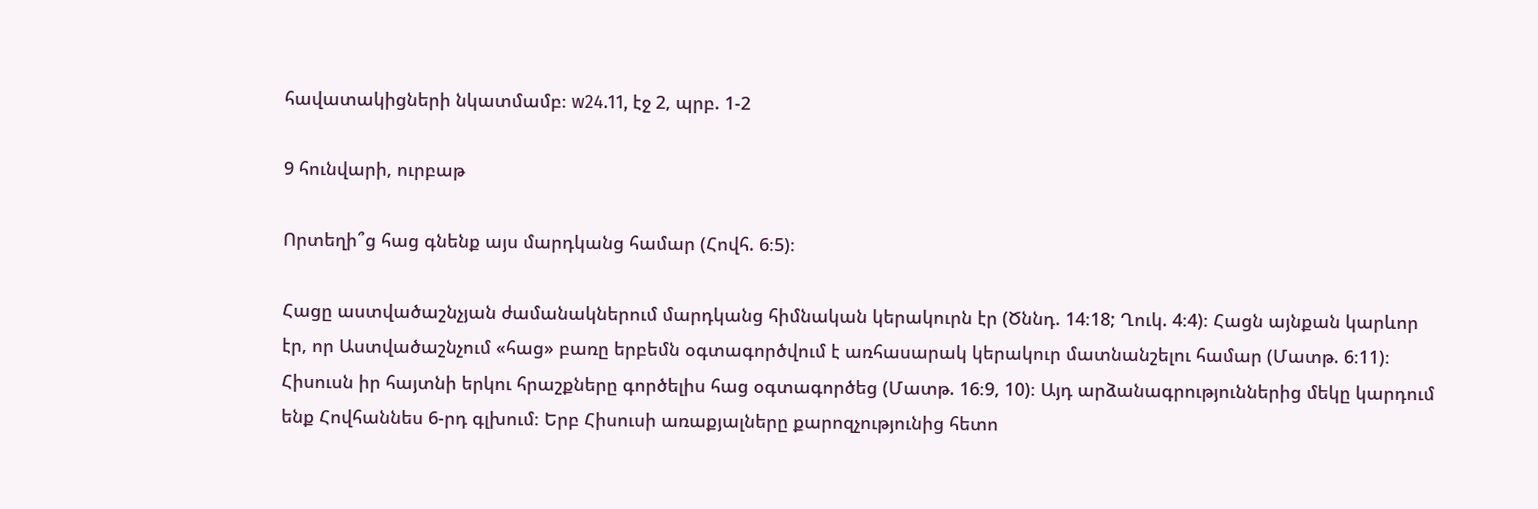հավատակիցների նկատմամբ։ w24.11, էջ 2, պրբ. 1-2

9 հունվարի, ուրբաթ

Որտեղի՞ց հաց գնենք այս մարդկանց համար (Հովհ. 6։5)։

Հացը աստվածաշնչյան ժամանակներում մարդկանց հիմնական կերակուրն էր (Ծննդ. 14։18; Ղուկ. 4։4)։ Հացն այնքան կարևոր էր, որ Աստվածաշնչում «հաց» բառը երբեմն օգտագործվում է առհասարակ կերակուր մատնանշելու համար (Մատթ. 6։11)։ Հիսուսն իր հայտնի երկու հրաշքները գործելիս հաց օգտագործեց (Մատթ. 16։9, 10)։ Այդ արձանագրություններից մեկը կարդում ենք Հովհաննես 6-րդ գլխում։ Երբ Հիսուսի առաքյալները քարոզչությունից հետո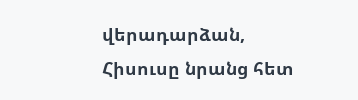վերադարձան, Հիսուսը նրանց հետ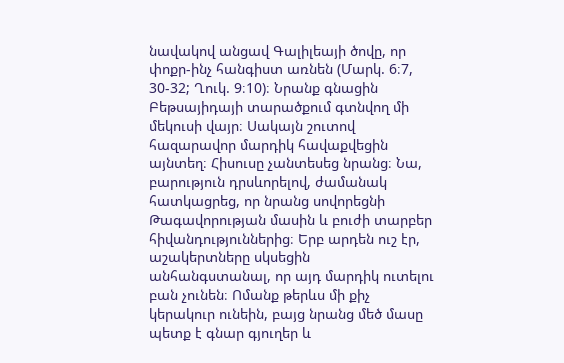նավակով անցավ Գալիլեայի ծովը, որ փոքր-ինչ հանգիստ առնեն (Մարկ. 6։7, 30-32; Ղուկ. 9։10)։ Նրանք գնացին Բեթսայիդայի տարածքում գտնվող մի մեկուսի վայր։ Սակայն շուտով հազարավոր մարդիկ հավաքվեցին այնտեղ։ Հիսուսը չանտեսեց նրանց։ Նա, բարություն դրսևորելով, ժամանակ հատկացրեց, որ նրանց սովորեցնի Թագավորության մասին և բուժի տարբեր հիվանդություններից։ Երբ արդեն ուշ էր, աշակերտները սկսեցին անհանգստանալ, որ այդ մարդիկ ուտելու բան չունեն։ Ոմանք թերևս մի քիչ կերակուր ունեին, բայց նրանց մեծ մասը պետք է գնար գյուղեր և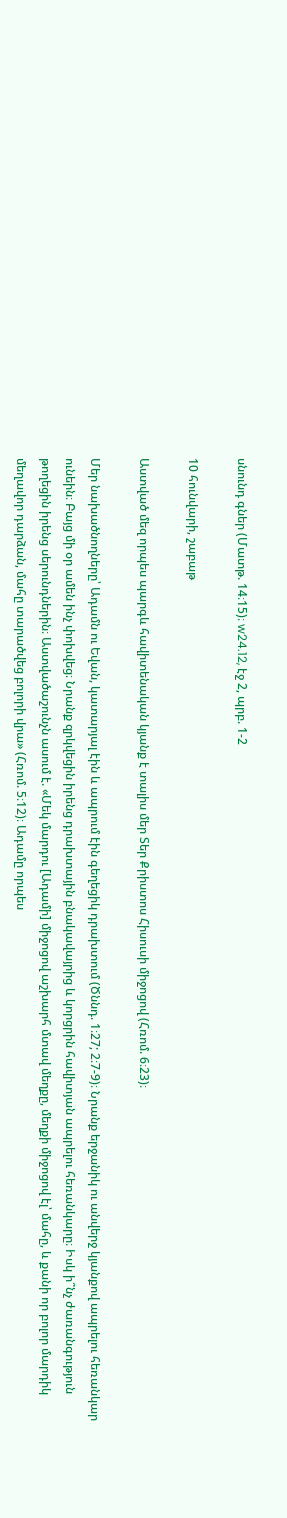սնունդ գներ (Մատթ. 14։15)։ w24.12, էջ 2, պրբ. 1-2

10 հունվարի, շաբաթ

Աստված մեզ որպես պարգև հավիտենական կյանք է տալիս մեր Տեր Քրիստոս Հիսուսի միջոցով (Հռոմ. 6։23)։

Մեր նախածնողները՝ Ադամն ու Եվան, կատարյալ էին և ապրում էին գեղեցիկ դրախտում (Ծննդ. 1։27; 2։7-9)։ Նրանք երջանիկ ու անվերջ կյանքով ապրելու հեռանկար ունեին։ Բայց մի օր ամեն ինչ փոխվեց։ Նրանք զրկվեցին իրենց դրախտային բնակավայրից և կորցրին հավիտյան ապրելու հեռանկարը։ Իսկ ի՞նչ ժառանգություն թողեցին իրենց սերունդներին։ Աստվածաշունչն ասում է. «Մեկ մարդու [Ադամի] միջոցով աշխարհ մտավ մեղքը, մեղքի միջոցով էլ՝ մահը, և քանի որ բոլոր մարդիկ մեղավոր դարձան, մահը տարածվեց բոլորի վրա» (Հռոմ. 5։12)։ Ադամը որպես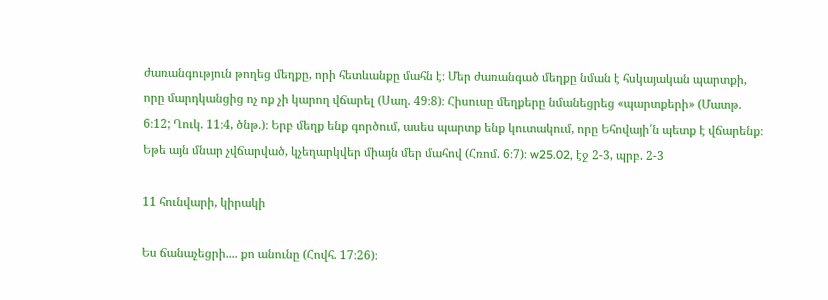ժառանգություն թողեց մեղքը, որի հետևանքը մահն է։ Մեր ժառանգած մեղքը նման է հսկայական պարտքի, որը մարդկանցից ոչ ոք չի կարող վճարել (Սաղ. 49։8)։ Հիսուսը մեղքերը նմանեցրեց «պարտքերի» (Մատթ. 6։12; Ղուկ. 11։4, ծնթ.)։ Երբ մեղք ենք գործում, ասես պարտք ենք կուտակում, որը Եհովայի՛ն պետք է վճարենք։ Եթե այն մնար չվճարված, կչեղարկվեր միայն մեր մահով (Հռոմ. 6։7)։ w25.02, էջ 2-3, պրբ. 2-3

11 հունվարի, կիրակի

Ես ճանաչեցրի.... քո անունը (Հովհ. 17։26)։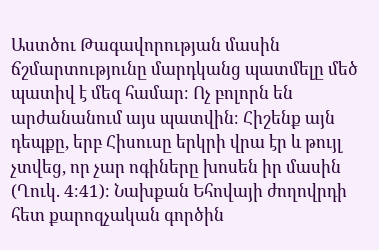Աստծու Թագավորության մասին ճշմարտությունը մարդկանց պատմելը մեծ պատիվ է մեզ համար։ Ոչ բոլորն են արժանանում այս պատվին։ Հիշենք այն դեպքը, երբ Հիսուսը երկրի վրա էր և թույլ չտվեց, որ չար ոգիները խոսեն իր մասին (Ղուկ. 4։41)։ Նախքան Եհովայի ժողովրդի հետ քարոզչական գործին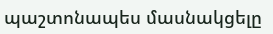պաշտոնապես մասնակցելը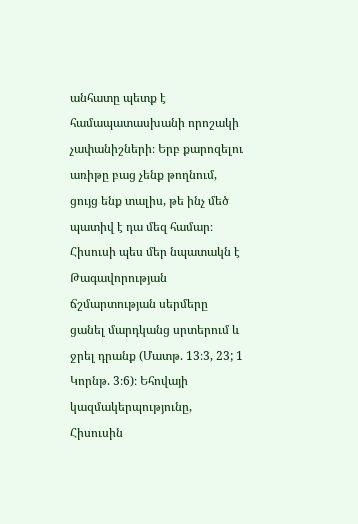անհատը պետք է համապատասխանի որոշակի չափանիշների։ Երբ քարոզելու առիթը բաց չենք թողնում, ցույց ենք տալիս, թե ինչ մեծ պատիվ է դա մեզ համար։ Հիսուսի պես մեր նպատակն է Թագավորության ճշմարտության սերմերը ցանել մարդկանց սրտերում և ջրել դրանք (Մատթ. 13։3, 23; 1 Կորնթ. 3։6)։ Եհովայի կազմակերպությունը, Հիսուսին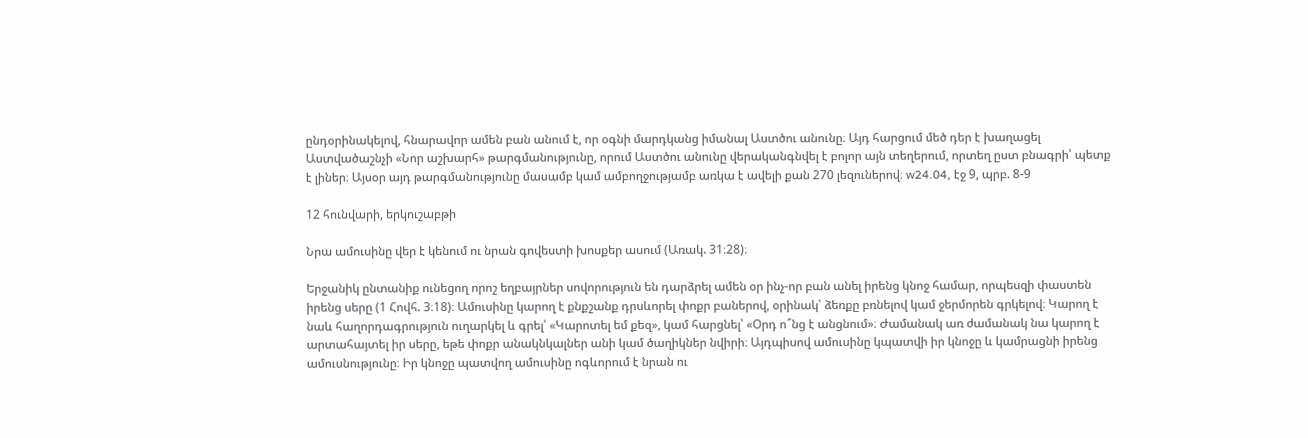ընդօրինակելով, հնարավոր ամեն բան անում է, որ օգնի մարդկանց իմանալ Աստծու անունը։ Այդ հարցում մեծ դեր է խաղացել Աստվածաշնչի «Նոր աշխարհ» թարգմանությունը, որում Աստծու անունը վերականգնվել է բոլոր այն տեղերում, որտեղ ըստ բնագրի՝ պետք է լիներ։ Այսօր այդ թարգմանությունը մասամբ կամ ամբողջությամբ առկա է ավելի քան 270 լեզուներով։ w24.04, էջ 9, պրբ. 8-9

12 հունվարի, երկուշաբթի

Նրա ամուսինը վեր է կենում ու նրան գովեստի խոսքեր ասում (Առակ. 31։28)։

Երջանիկ ընտանիք ունեցող որոշ եղբայրներ սովորություն են դարձրել ամեն օր ինչ-որ բան անել իրենց կնոջ համար, որպեսզի փաստեն իրենց սերը (1 Հովհ. 3։18)։ Ամուսինը կարող է քնքշանք դրսևորել փոքր բաներով, օրինակ՝ ձեռքը բռնելով կամ ջերմորեն գրկելով։ Կարող է նաև հաղորդագրություն ուղարկել և գրել՝ «Կարոտել եմ քեզ», կամ հարցնել՝ «Օրդ ո՞նց է անցնում»։ Ժամանակ առ ժամանակ նա կարող է արտահայտել իր սերը, եթե փոքր անակնկալներ անի կամ ծաղիկներ նվիրի։ Այդպիսով ամուսինը կպատվի իր կնոջը և կամրացնի իրենց ամուսնությունը։ Իր կնոջը պատվող ամուսինը ոգևորում է նրան ու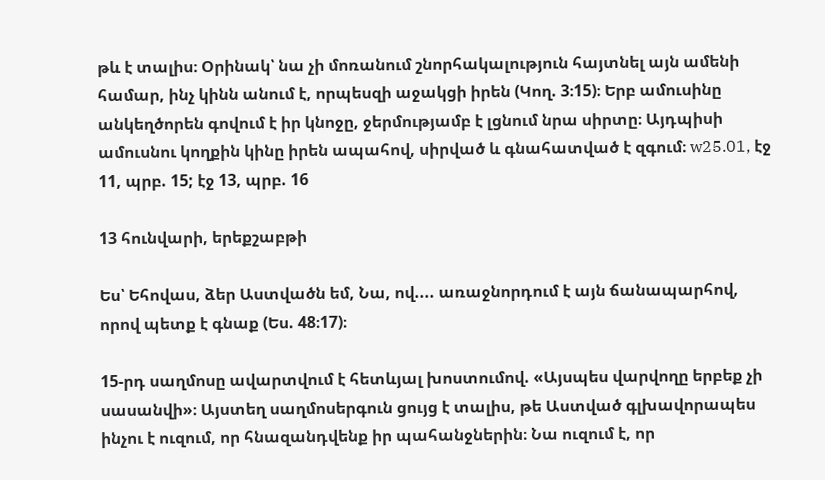թև է տալիս։ Օրինակ՝ նա չի մոռանում շնորհակալություն հայտնել այն ամենի համար, ինչ կինն անում է, որպեսզի աջակցի իրեն (Կող. 3։15)։ Երբ ամուսինը անկեղծորեն գովում է իր կնոջը, ջերմությամբ է լցնում նրա սիրտը։ Այդպիսի ամուսնու կողքին կինը իրեն ապահով, սիրված և գնահատված է զգում։ w25.01, էջ 11, պրբ. 15; էջ 13, պրբ. 16

13 հունվարի, երեքշաբթի

Ես՝ Եհովաս, ձեր Աստվածն եմ, Նա, ով.... առաջնորդում է այն ճանապարհով, որով պետք է գնաք (Ես. 48։17)։

15-րդ սաղմոսը ավարտվում է հետևյալ խոստումով. «Այսպես վարվողը երբեք չի սասանվի»։ Այստեղ սաղմոսերգուն ցույց է տալիս, թե Աստված գլխավորապես ինչու է ուզում, որ հնազանդվենք իր պահանջներին։ Նա ուզում է, որ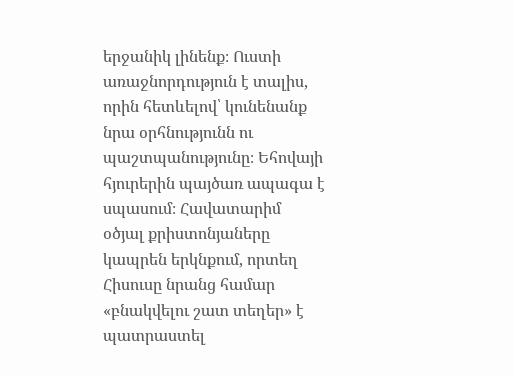երջանիկ լինենք։ Ուստի առաջնորդություն է տալիս, որին հետևելով՝ կունենանք նրա օրհնությունն ու պաշտպանությունը։ Եհովայի հյուրերին պայծառ ապագա է սպասում։ Հավատարիմ օծյալ քրիստոնյաները կապրեն երկնքում, որտեղ Հիսուսը նրանց համար «բնակվելու շատ տեղեր» է պատրաստել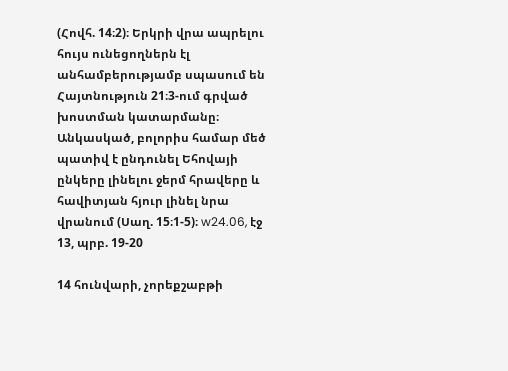(Հովհ. 14։2)։ Երկրի վրա ապրելու հույս ունեցողներն էլ անհամբերությամբ սպասում են Հայտնություն 21։3-ում գրված խոստման կատարմանը։ Անկասկած, բոլորիս համար մեծ պատիվ է ընդունել Եհովայի ընկերը լինելու ջերմ հրավերը և հավիտյան հյուր լինել նրա վրանում (Սաղ. 15։1-5)։ w24.06, էջ 13, պրբ. 19-20

14 հունվարի, չորեքշաբթի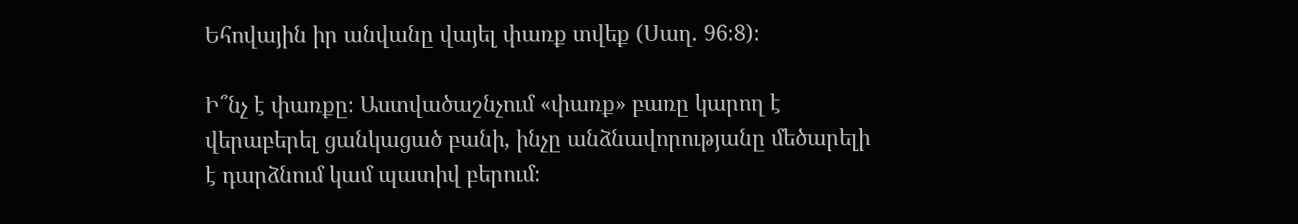Եհովային իր անվանը վայել փառք տվեք (Սաղ. 96։8)։

Ի՞նչ է փառքը։ Աստվածաշնչում «փառք» բառը կարող է վերաբերել ցանկացած բանի, ինչը անձնավորությանը մեծարելի է դարձնում կամ պատիվ բերում։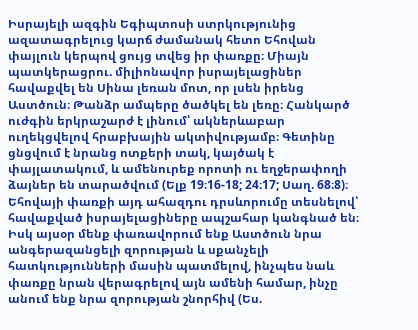Իսրայելի ազգին Եգիպտոսի ստրկությունից ազատագրելուց կարճ ժամանակ հետո Եհովան փայլուն կերպով ցույց տվեց իր փառքը։ Միայն պատկերացրու. միլիոնավոր իսրայելացիներ հավաքվել են Սինա լեռան մոտ, որ լսեն իրենց Աստծուն։ Թանձր ամպերը ծածկել են լեռը։ Հանկարծ ուժգին երկրաշարժ է լինում՝ ակներևաբար ուղեկցվելով հրաբխային ակտիվությամբ։ Գետինը ցնցվում է նրանց ոտքերի տակ, կայծակ է փայլատակում, և ամենուրեք որոտի ու եղջերափողի ձայներ են տարածվում (Ելք 19։16-18; 24։17; Սաղ. 68։8)։ Եհովայի փառքի այդ ահազդու դրսևորումը տեսնելով՝ հավաքված իսրայելացիները ապշահար կանգնած են։ Իսկ այսօր մենք փառավորում ենք Աստծուն նրա անգերազանցելի զորության և սքանչելի հատկությունների մասին պատմելով, ինչպես նաև փառքը նրան վերագրելով այն ամենի համար, ինչը անում ենք նրա զորության շնորհիվ (Ես.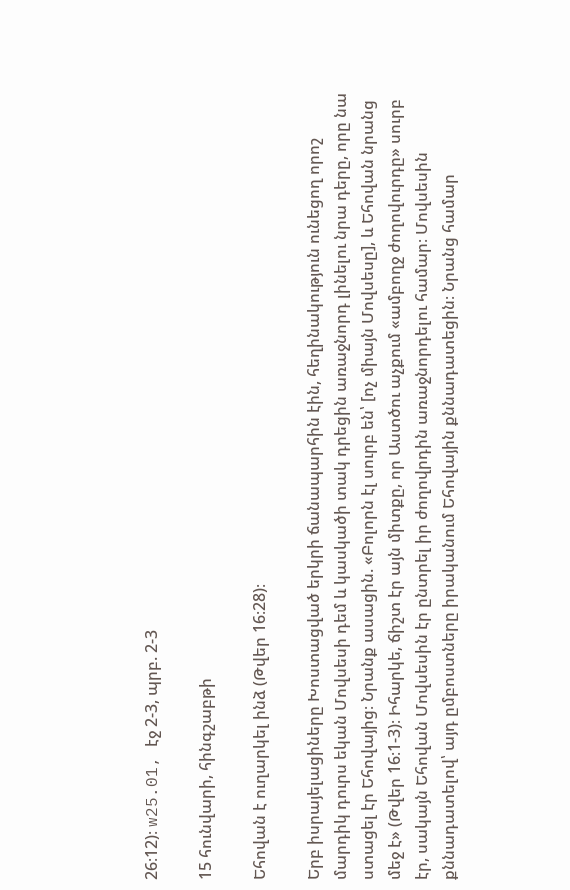26։12)։ w25.01, էջ 2-3, պրբ. 2-3

15 հունվարի, հինգշաբթի

Եհովան է ուղարկել ինձ (Թվեր 16։28)։

Երբ իսրայելացիները Խոստացված երկրի ճանապարհին էին, հեղինակություն ունեցող որոշ մարդիկ դուրս եկան Մովսեսի դեմ և կասկածի տակ դրեցին առաջնորդ լինելու նրա դերը, որը նա ստացել էր Եհովայից։ Նրանք ասացին. «Բոլորն էլ սուրբ են՝ [ոչ միայն Մովսեսը], և Եհովան նրանց մեջ է» (Թվեր 16։1-3)։ Իհարկե, ճիշտ էր այն միտքը, որ Աստծու աչքում «ամբողջ ժողովուրդը» սուրբ էր, սակայն Եհովան Մովսեսին էր ընտրել իր ժողովրդին առաջնորդելու համար։ Մովսեսին քննադատելով՝ այդ ըմբոստները իրականում Եհովային քննադատեցին։ Նրանց համար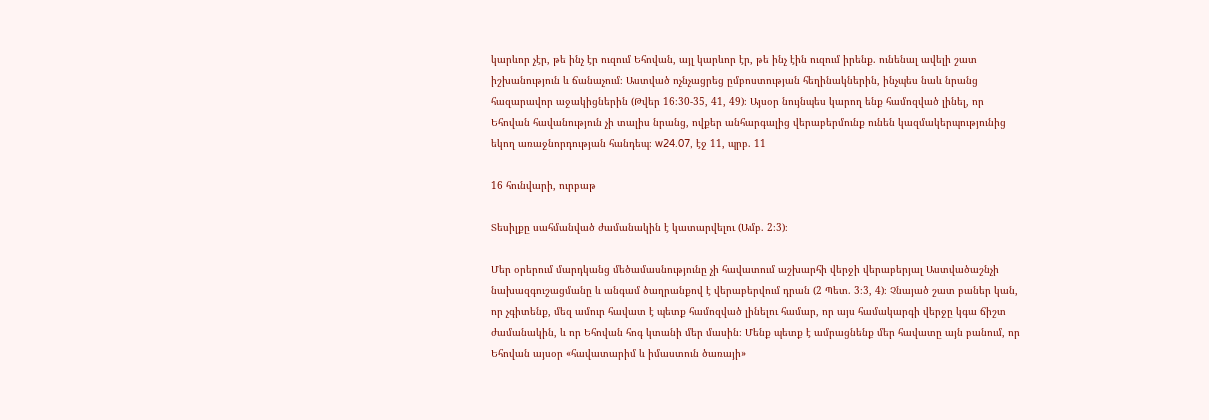կարևոր չէր, թե ինչ էր ուզում Եհովան, այլ կարևոր էր, թե ինչ էին ուզում իրենք. ունենալ ավելի շատ իշխանություն և ճանաչում։ Աստված ոչնչացրեց ըմբոստության հեղինակներին, ինչպես նաև նրանց հազարավոր աջակիցներին (Թվեր 16։30-35, 41, 49)։ Այսօր նույնպես կարող ենք համոզված լինել, որ Եհովան հավանություն չի տալիս նրանց, ովքեր անհարգալից վերաբերմունք ունեն կազմակերպությունից եկող առաջնորդության հանդեպ։ w24.07, էջ 11, պրբ. 11

16 հունվարի, ուրբաթ

Տեսիլքը սահմանված ժամանակին է կատարվելու (Ամբ. 2։3)։

Մեր օրերում մարդկանց մեծամասնությունը չի հավատում աշխարհի վերջի վերաբերյալ Աստվածաշնչի նախազգուշացմանը և անգամ ծաղրանքով է վերաբերվում դրան (2 Պետ. 3։3, 4)։ Չնայած շատ բաներ կան, որ չգիտենք, մեզ ամուր հավատ է պետք համոզված լինելու համար, որ այս համակարգի վերջը կգա ճիշտ ժամանակին, և որ Եհովան հոգ կտանի մեր մասին։ Մենք պետք է ամրացնենք մեր հավատը այն բանում, որ Եհովան այսօր «հավատարիմ և իմաստուն ծառայի»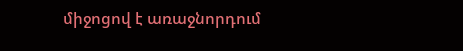միջոցով է առաջնորդում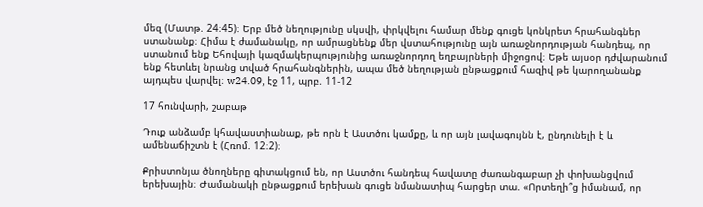մեզ (Մատթ. 24։45)։ Երբ մեծ նեղությունը սկսվի, փրկվելու համար մենք գուցե կոնկրետ հրահանգներ ստանանք։ Հիմա է ժամանակը, որ ամրացնենք մեր վստահությունը այն առաջնորդության հանդեպ, որ ստանում ենք Եհովայի կազմակերպությունից առաջնորդող եղբայրների միջոցով։ Եթե այսօր դժվարանում ենք հետևել նրանց տված հրահանգներին, ապա մեծ նեղության ընթացքում հազիվ թե կարողանանք այդպես վարվել։ w24.09, էջ 11, պրբ. 11-12

17 հունվարի, շաբաթ

Դուք անձամբ կհավաստիանաք, թե որն է Աստծու կամքը, և որ այն լավագույնն է, ընդունելի է և ամենաճիշտն է (Հռոմ. 12։2)։

Քրիստոնյա ծնողները գիտակցում են, որ Աստծու հանդեպ հավատը ժառանգաբար չի փոխանցվում երեխային։ Ժամանակի ընթացքում երեխան գուցե նմանատիպ հարցեր տա. «Որտեղի՞ց իմանամ, որ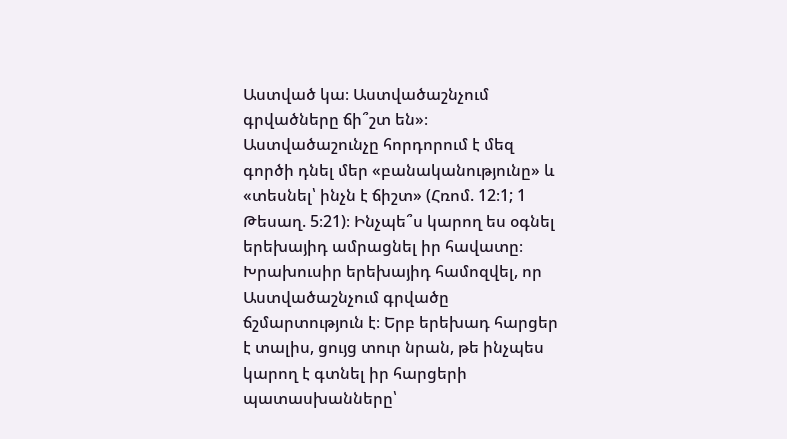Աստված կա։ Աստվածաշնչում գրվածները ճի՞շտ են»։ Աստվածաշունչը հորդորում է մեզ գործի դնել մեր «բանականությունը» և «տեսնել՝ ինչն է ճիշտ» (Հռոմ. 12։1; 1 Թեսաղ. 5։21)։ Ինչպե՞ս կարող ես օգնել երեխայիդ ամրացնել իր հավատը։ Խրախուսիր երեխայիդ համոզվել, որ Աստվածաշնչում գրվածը ճշմարտություն է։ Երբ երեխադ հարցեր է տալիս, ցույց տուր նրան, թե ինչպես կարող է գտնել իր հարցերի պատասխանները՝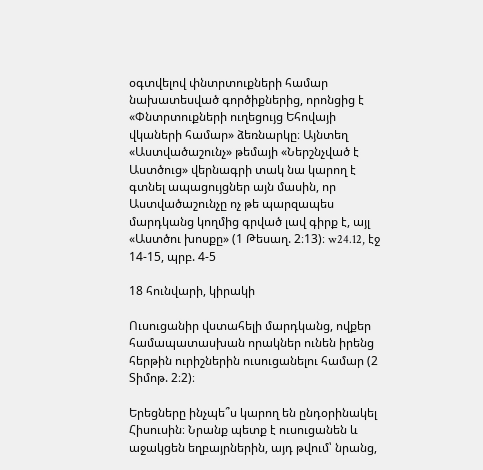օգտվելով փնտրտուքների համար նախատեսված գործիքներից, որոնցից է «Փնտրտուքների ուղեցույց Եհովայի վկաների համար» ձեռնարկը։ Այնտեղ «Աստվածաշունչ» թեմայի «Ներշնչված է Աստծուց» վերնագրի տակ նա կարող է գտնել ապացույցներ այն մասին, որ Աստվածաշունչը ոչ թե պարզապես մարդկանց կողմից գրված լավ գիրք է, այլ «Աստծու խոսքը» (1 Թեսաղ. 2։13)։ w24.12, էջ 14-15, պրբ. 4-5

18 հունվարի, կիրակի

Ուսուցանիր վստահելի մարդկանց, ովքեր համապատասխան որակներ ունեն իրենց հերթին ուրիշներին ուսուցանելու համար (2 Տիմոթ. 2։2)։

Երեցները ինչպե՞ս կարող են ընդօրինակել Հիսուսին։ Նրանք պետք է ուսուցանեն և աջակցեն եղբայրներին, այդ թվում՝ նրանց,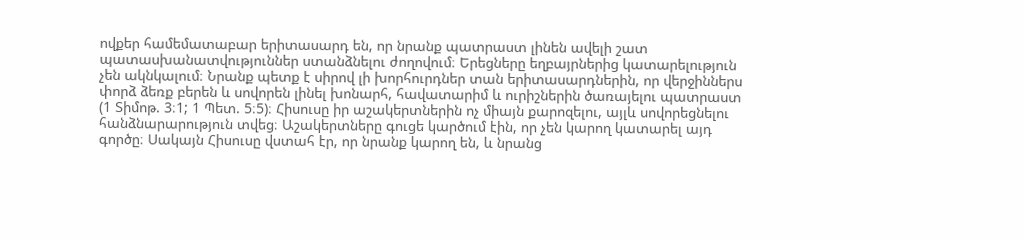ովքեր համեմատաբար երիտասարդ են, որ նրանք պատրաստ լինեն ավելի շատ պատասխանատվություններ ստանձնելու ժողովում։ Երեցները եղբայրներից կատարելություն չեն ակնկալում։ Նրանք պետք է սիրով լի խորհուրդներ տան երիտասարդներին, որ վերջիններս փորձ ձեռք բերեն և սովորեն լինել խոնարհ, հավատարիմ և ուրիշներին ծառայելու պատրաստ (1 Տիմոթ. 3։1; 1 Պետ. 5։5)։ Հիսուսը իր աշակերտներին ոչ միայն քարոզելու, այլև սովորեցնելու հանձնարարություն տվեց։ Աշակերտները գուցե կարծում էին, որ չեն կարող կատարել այդ գործը։ Սակայն Հիսուսը վստահ էր, որ նրանք կարող են, և նրանց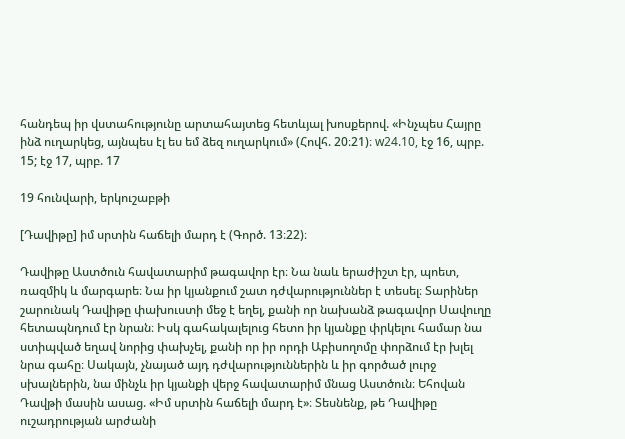հանդեպ իր վստահությունը արտահայտեց հետևյալ խոսքերով. «Ինչպես Հայրը ինձ ուղարկեց, այնպես էլ ես եմ ձեզ ուղարկում» (Հովհ. 20։21)։ w24.10, էջ 16, պրբ. 15; էջ 17, պրբ. 17

19 հունվարի, երկուշաբթի

[Դավիթը] իմ սրտին հաճելի մարդ է (Գործ. 13։22)։

Դավիթը Աստծուն հավատարիմ թագավոր էր։ Նա նաև երաժիշտ էր, պոետ, ռազմիկ և մարգարե։ Նա իր կյանքում շատ դժվարություններ է տեսել։ Տարիներ շարունակ Դավիթը փախուստի մեջ է եղել, քանի որ նախանձ թագավոր Սավուղը հետապնդում էր նրան։ Իսկ գահակալելուց հետո իր կյանքը փրկելու համար նա ստիպված եղավ նորից փախչել, քանի որ իր որդի Աբիսողոմը փորձում էր խլել նրա գահը։ Սակայն, չնայած այդ դժվարություններին և իր գործած լուրջ սխալներին, նա մինչև իր կյանքի վերջ հավատարիմ մնաց Աստծուն։ Եհովան Դավթի մասին ասաց. «Իմ սրտին հաճելի մարդ է»։ Տեսնենք, թե Դավիթը ուշադրության արժանի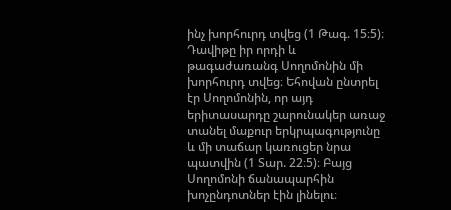ինչ խորհուրդ տվեց (1 Թագ. 15։5)։ Դավիթը իր որդի և թագաժառանգ Սողոմոնին մի խորհուրդ տվեց։ Եհովան ընտրել էր Սողոմոնին, որ այդ երիտասարդը շարունակեր առաջ տանել մաքուր երկրպագությունը և մի տաճար կառուցեր նրա պատվին (1 Տար. 22։5)։ Բայց Սողոմոնի ճանապարհին խոչընդոտներ էին լինելու։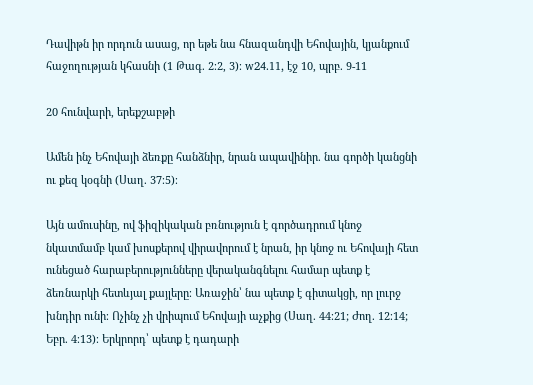Դավիթն իր որդուն ասաց, որ եթե նա հնազանդվի Եհովային, կյանքում հաջողության կհասնի (1 Թագ. 2։2, 3)։ w24.11, էջ 10, պրբ. 9-11

20 հունվարի, երեքշաբթի

Ամեն ինչ Եհովայի ձեռքը հանձնիր, նրան ապավինիր. նա գործի կանցնի ու քեզ կօգնի (Սաղ. 37։5)։

Այն ամուսինը, ով ֆիզիկական բռնություն է գործադրում կնոջ նկատմամբ կամ խոսքերով վիրավորում է նրան, իր կնոջ ու Եհովայի հետ ունեցած հարաբերությունները վերականգնելու համար պետք է ձեռնարկի հետևյալ քայլերը։ Առաջին՝ նա պետք է գիտակցի, որ լուրջ խնդիր ունի։ Ոչինչ չի վրիպում Եհովայի աչքից (Սաղ. 44։21; Ժող. 12։14; Եբր. 4։13)։ Երկրորդ՝ պետք է դադարի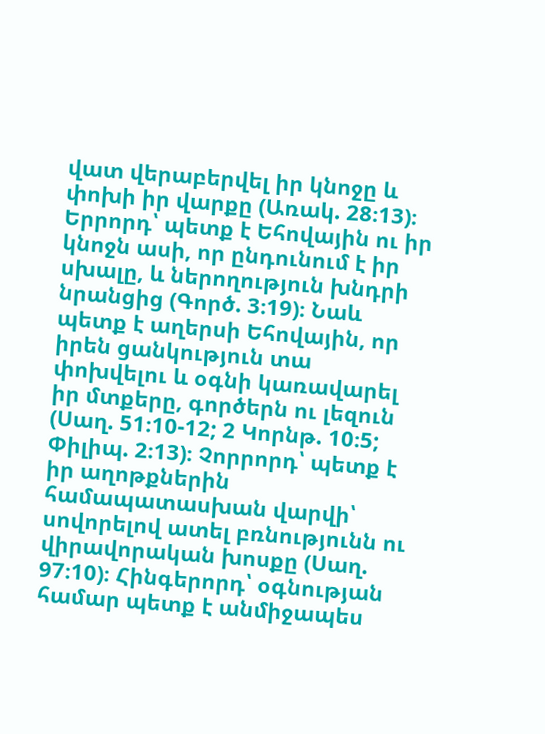վատ վերաբերվել իր կնոջը և փոխի իր վարքը (Առակ. 28։13)։ Երրորդ՝ պետք է Եհովային ու իր կնոջն ասի, որ ընդունում է իր սխալը, և ներողություն խնդրի նրանցից (Գործ. 3։19)։ Նաև պետք է աղերսի Եհովային, որ իրեն ցանկություն տա փոխվելու և օգնի կառավարել իր մտքերը, գործերն ու լեզուն (Սաղ. 51։10-12; 2 Կորնթ. 10։5; Փիլիպ. 2։13)։ Չորրորդ՝ պետք է իր աղոթքներին համապատասխան վարվի՝ սովորելով ատել բռնությունն ու վիրավորական խոսքը (Սաղ. 97։10)։ Հինգերորդ՝ օգնության համար պետք է անմիջապես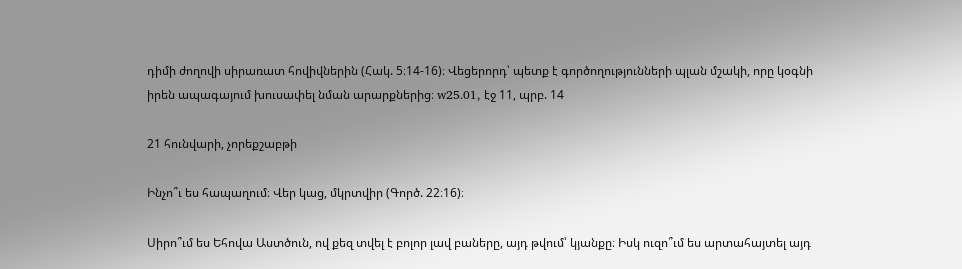դիմի ժողովի սիրառատ հովիվներին (Հակ. 5։14-16)։ Վեցերորդ՝ պետք է գործողությունների պլան մշակի, որը կօգնի իրեն ապագայում խուսափել նման արարքներից։ w25.01, էջ 11, պրբ. 14

21 հունվարի, չորեքշաբթի

Ինչո՞ւ ես հապաղում։ Վեր կաց, մկրտվիր (Գործ. 22։16)։

Սիրո՞ւմ ես Եհովա Աստծուն, ով քեզ տվել է բոլոր լավ բաները, այդ թվում՝ կյանքը։ Իսկ ուզո՞ւմ ես արտահայտել այդ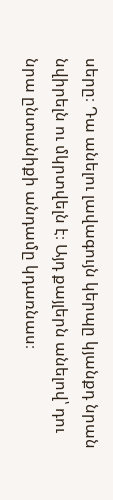սերը։ Դա անելու լավագույն կերպը կյանքդ նրան նվիրելն ու մկրտվելն է։ Այդ քայլերն անելով՝ դու նրա ընտանիքի անդամը կդառնաս։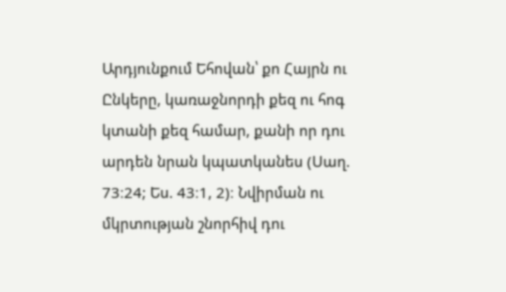Արդյունքում Եհովան՝ քո Հայրն ու Ընկերը, կառաջնորդի քեզ ու հոգ կտանի քեզ համար, քանի որ դու արդեն նրան կպատկանես (Սաղ. 73։24; Ես. 43։1, 2)։ Նվիրման ու մկրտության շնորհիվ դու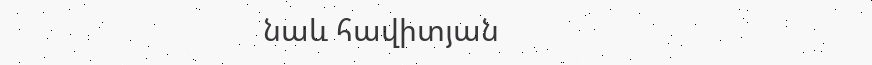նաև հավիտյան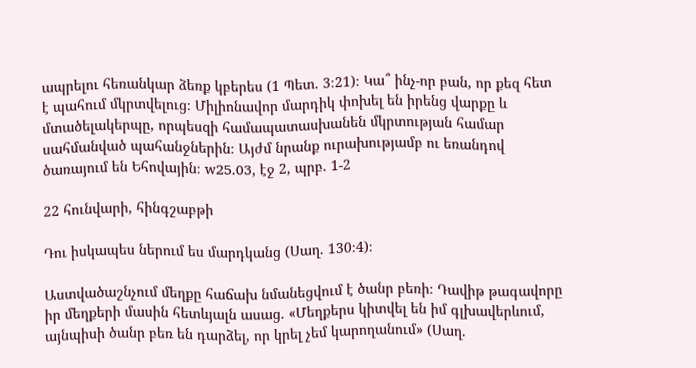ապրելու հեռանկար ձեռք կբերես (1 Պետ. 3։21)։ Կա՞ ինչ-որ բան, որ քեզ հետ է պահում մկրտվելուց։ Միլիոնավոր մարդիկ փոխել են իրենց վարքը և մտածելակերպը, որպեսզի համապատասխանեն մկրտության համար սահմանված պահանջներին։ Այժմ նրանք ուրախությամբ ու եռանդով ծառայում են Եհովային։ w25.03, էջ 2, պրբ. 1-2

22 հունվարի, հինգշաբթի

Դու իսկապես ներում ես մարդկանց (Սաղ. 130։4)։

Աստվածաշնչում մեղքը հաճախ նմանեցվում է ծանր բեռի։ Դավիթ թագավորը իր մեղքերի մասին հետևյալն ասաց. «Մեղքերս կիտվել են իմ գլխավերևում, այնպիսի ծանր բեռ են դարձել, որ կրել չեմ կարողանում» (Սաղ.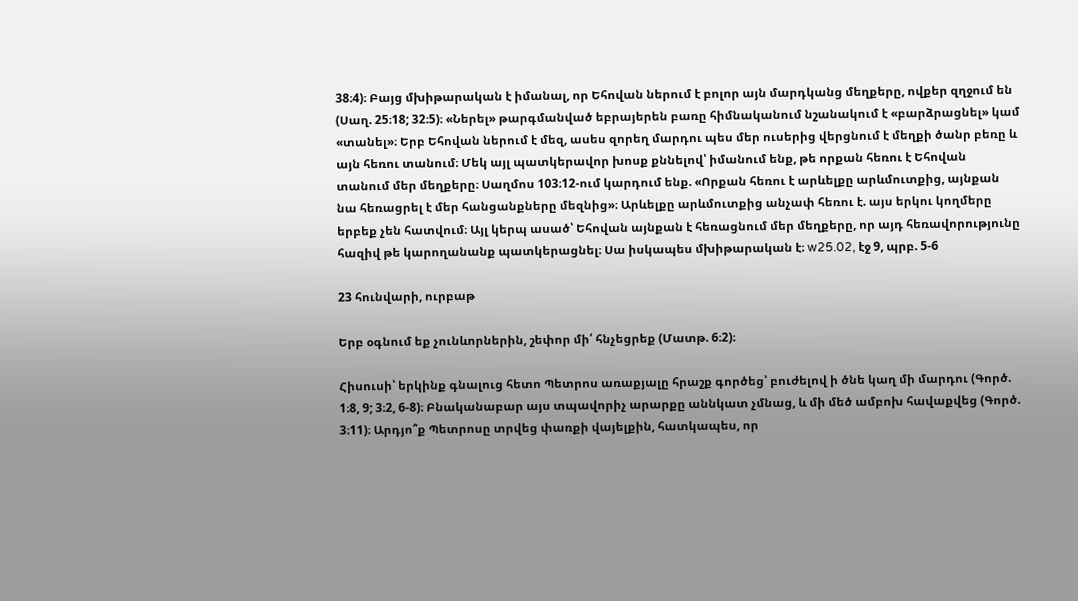38։4)։ Բայց մխիթարական է իմանալ, որ Եհովան ներում է բոլոր այն մարդկանց մեղքերը, ովքեր զղջում են (Սաղ. 25։18; 32։5)։ «Ներել» թարգմանված եբրայերեն բառը հիմնականում նշանակում է «բարձրացնել» կամ «տանել»։ Երբ Եհովան ներում է մեզ, ասես զորեղ մարդու պես մեր ուսերից վերցնում է մեղքի ծանր բեռը և այն հեռու տանում։ Մեկ այլ պատկերավոր խոսք քննելով՝ իմանում ենք, թե որքան հեռու է Եհովան տանում մեր մեղքերը։ Սաղմոս 103։12-ում կարդում ենք. «Որքան հեռու է արևելքը արևմուտքից, այնքան նա հեռացրել է մեր հանցանքները մեզնից»։ Արևելքը արևմուտքից անչափ հեռու է. այս երկու կողմերը երբեք չեն հատվում։ Այլ կերպ ասած՝ Եհովան այնքան է հեռացնում մեր մեղքերը, որ այդ հեռավորությունը հազիվ թե կարողանանք պատկերացնել։ Սա իսկապես մխիթարական է։ w25.02, էջ 9, պրբ. 5-6

23 հունվարի, ուրբաթ

Երբ օգնում եք չունևորներին, շեփոր մի՛ հնչեցրեք (Մատթ. 6։2)։

Հիսուսի՝ երկինք գնալուց հետո Պետրոս առաքյալը հրաշք գործեց՝ բուժելով ի ծնե կաղ մի մարդու (Գործ. 1։8, 9; 3։2, 6-8)։ Բնականաբար այս տպավորիչ արարքը աննկատ չմնաց, և մի մեծ ամբոխ հավաքվեց (Գործ. 3։11)։ Արդյո՞ք Պետրոսը տրվեց փառքի վայելքին, հատկապես, որ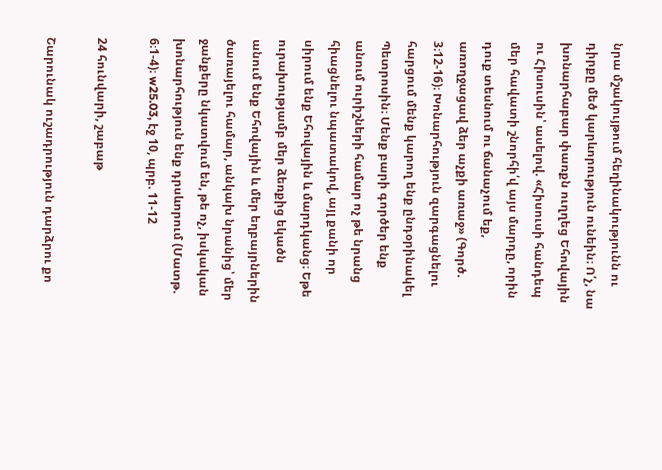նրա մշակույթում հեղինակությունն ու դիրքը մեծ կարևորություն ունեին։ Ո՛չ, նա խոնարհաբար փառքն ուղղեց Եհովային ու Հիսուսին՝ ասելով. «Հիսուսի հանդեպ մեր հավատի շնորհի՛վ այս մարդը, որին դուք տեսնում ու ճանաչում եք, առողջացավ ձեր աչքի առաջ» (Գործ. 3։12-16)։ Խոնարհություն զարգացնելու հարցում մենք կարող ենք ընդօրինակել Պետրոսին։ Մենք բարի գործեր ենք անում ուրիշների համար ոչ թե նրանց հիացնելու նպատակով, այլ քանի որ սիրում ենք Եհովային և մարդկանց։ Եթե ուրախությամբ մեր ձեռքից եկածն անում ենք Եհովային և մեր եղբայրներին ծառայելու համար, անկախ նրանից՝ մեր ջանքերը նկատվում են, թե ոչ, իսկական խոնարհություն ենք դրսևորում (Մատթ. 6։1-4)։ w25.03, էջ 10, պրբ. 11-12

24 հունվարի, շաբաթ

Շարունակ ուշադրություն դարձրու քո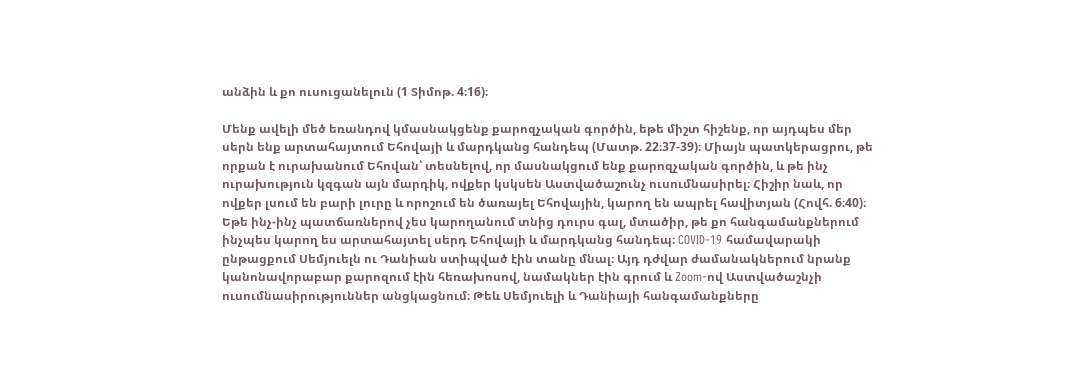անձին և քո ուսուցանելուն (1 Տիմոթ. 4։16)։

Մենք ավելի մեծ եռանդով կմասնակցենք քարոզչական գործին, եթե միշտ հիշենք, որ այդպես մեր սերն ենք արտահայտում Եհովայի և մարդկանց հանդեպ (Մատթ. 22։37-39)։ Միայն պատկերացրու, թե որքան է ուրախանում Եհովան՝ տեսնելով, որ մասնակցում ենք քարոզչական գործին, և թե ինչ ուրախություն կզգան այն մարդիկ, ովքեր կսկսեն Աստվածաշունչ ուսումնասիրել։ Հիշիր նաև, որ ովքեր լսում են բարի լուրը և որոշում են ծառայել Եհովային, կարող են ապրել հավիտյան (Հովհ. 6։40)։ Եթե ինչ-ինչ պատճառներով չես կարողանում տնից դուրս գալ, մտածիր, թե քո հանգամանքներում ինչպես կարող ես արտահայտել սերդ Եհովայի և մարդկանց հանդեպ։ COVID-19 համավարակի ընթացքում Սեմյուելն ու Դանիան ստիպված էին տանը մնալ։ Այդ դժվար ժամանակներում նրանք կանոնավորաբար քարոզում էին հեռախոսով, նամակներ էին գրում և Zoom-ով Աստվածաշնչի ուսումնասիրություններ անցկացնում։ Թեև Սեմյուելի և Դանիայի հանգամանքները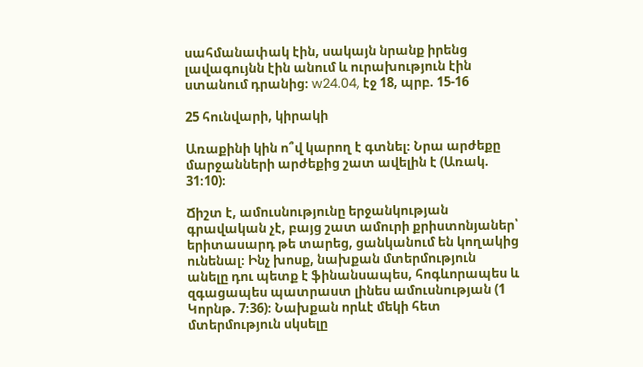սահմանափակ էին, սակայն նրանք իրենց լավագույնն էին անում և ուրախություն էին ստանում դրանից։ w24.04, էջ 18, պրբ. 15-16

25 հունվարի, կիրակի

Առաքինի կին ո՞վ կարող է գտնել։ Նրա արժեքը մարջանների արժեքից շատ ավելին է (Առակ. 31։10)։

Ճիշտ է, ամուսնությունը երջանկության գրավական չէ, բայց շատ ամուրի քրիստոնյաներ՝ երիտասարդ թե տարեց, ցանկանում են կողակից ունենալ։ Ինչ խոսք, նախքան մտերմություն անելը դու պետք է ֆինանսապես, հոգևորապես և զգացապես պատրաստ լինես ամուսնության (1 Կորնթ. 7։36)։ Նախքան որևէ մեկի հետ մտերմություն սկսելը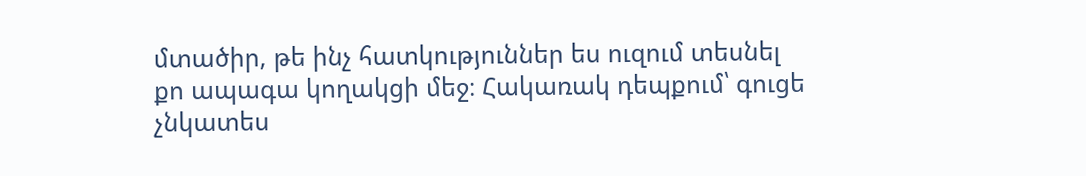մտածիր, թե ինչ հատկություններ ես ուզում տեսնել քո ապագա կողակցի մեջ։ Հակառակ դեպքում՝ գուցե չնկատես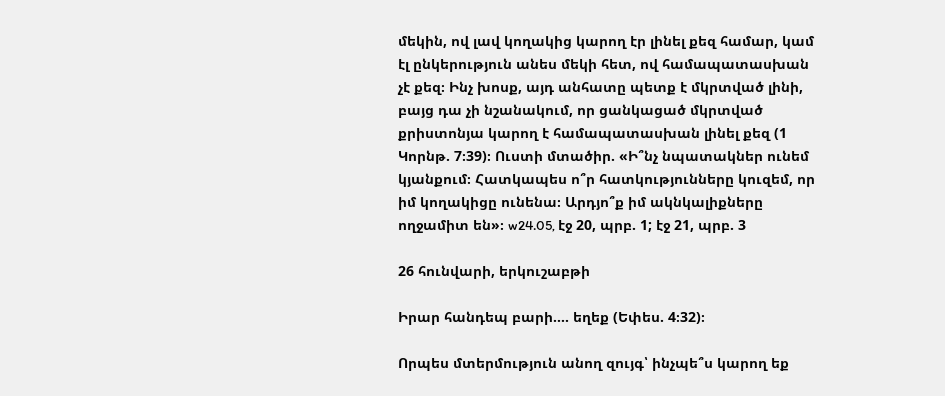մեկին, ով լավ կողակից կարող էր լինել քեզ համար, կամ էլ ընկերություն անես մեկի հետ, ով համապատասխան չէ քեզ։ Ինչ խոսք, այդ անհատը պետք է մկրտված լինի, բայց դա չի նշանակում, որ ցանկացած մկրտված քրիստոնյա կարող է համապատասխան լինել քեզ (1 Կորնթ. 7։39)։ Ուստի մտածիր. «Ի՞նչ նպատակներ ունեմ կյանքում։ Հատկապես ո՞ր հատկությունները կուզեմ, որ իմ կողակիցը ունենա։ Արդյո՞ք իմ ակնկալիքները ողջամիտ են»։ w24.05, էջ 20, պրբ. 1; էջ 21, պրբ. 3

26 հունվարի, երկուշաբթի

Իրար հանդեպ բարի.... եղեք (Եփես. 4։32)։

Որպես մտերմություն անող զույգ՝ ինչպե՞ս կարող եք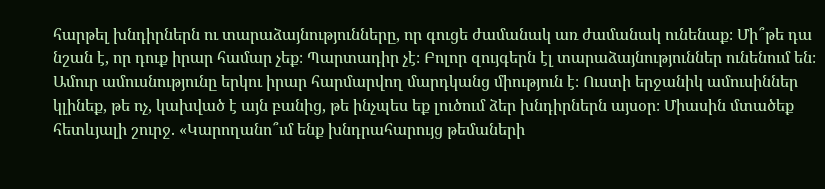հարթել խնդիրներն ու տարաձայնությունները, որ գուցե ժամանակ առ ժամանակ ունենաք։ Մի՞թե դա նշան է, որ դուք իրար համար չեք։ Պարտադիր չէ։ Բոլոր զույգերն էլ տարաձայնություններ ունենում են։ Ամուր ամուսնությունը երկու իրար հարմարվող մարդկանց միություն է։ Ուստի երջանիկ ամուսիններ կլինեք, թե ոչ, կախված է այն բանից, թե ինչպես եք լուծում ձեր խնդիրներն այսօր։ Միասին մտածեք հետևյալի շուրջ. «Կարողանո՞ւմ ենք խնդրահարույց թեմաների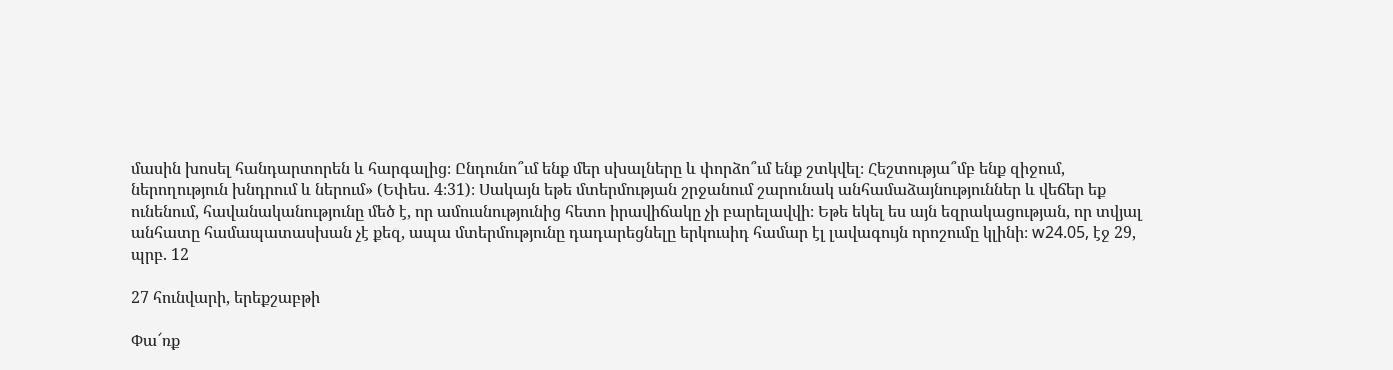մասին խոսել հանդարտորեն և հարգալից։ Ընդունո՞ւմ ենք մեր սխալները և փորձո՞ւմ ենք շտկվել։ Հեշտությա՞մբ ենք զիջում, ներողություն խնդրում և ներում» (Եփես. 4։31)։ Սակայն եթե մտերմության շրջանում շարունակ անհամաձայնություններ և վեճեր եք ունենում, հավանականությունը մեծ է, որ ամուսնությունից հետո իրավիճակը չի բարելավվի։ Եթե եկել ես այն եզրակացության, որ տվյալ անհատը համապատասխան չէ քեզ, ապա մտերմությունը դադարեցնելը երկուսիդ համար էլ լավագույն որոշումը կլինի։ w24.05, էջ 29, պրբ. 12

27 հունվարի, երեքշաբթի

Փա՜ռք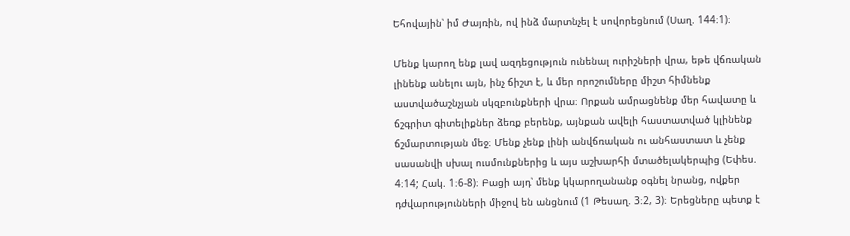Եհովային՝ իմ Ժայռին, ով ինձ մարտնչել է սովորեցնում (Սաղ. 144։1)։

Մենք կարող ենք լավ ազդեցություն ունենալ ուրիշների վրա, եթե վճռական լինենք անելու այն, ինչ ճիշտ է, և մեր որոշումները միշտ հիմնենք աստվածաշնչյան սկզբունքների վրա։ Որքան ամրացնենք մեր հավատը և ճշգրիտ գիտելիքներ ձեռք բերենք, այնքան ավելի հաստատված կլինենք ճշմարտության մեջ։ Մենք չենք լինի անվճռական ու անհաստատ և չենք սասանվի սխալ ուսմունքներից և այս աշխարհի մտածելակերպից (Եփես. 4։14; Հակ. 1։6-8)։ Բացի այդ՝ մենք կկարողանանք օգնել նրանց, ովքեր դժվարությունների միջով են անցնում (1 Թեսաղ. 3։2, 3)։ Երեցները պետք է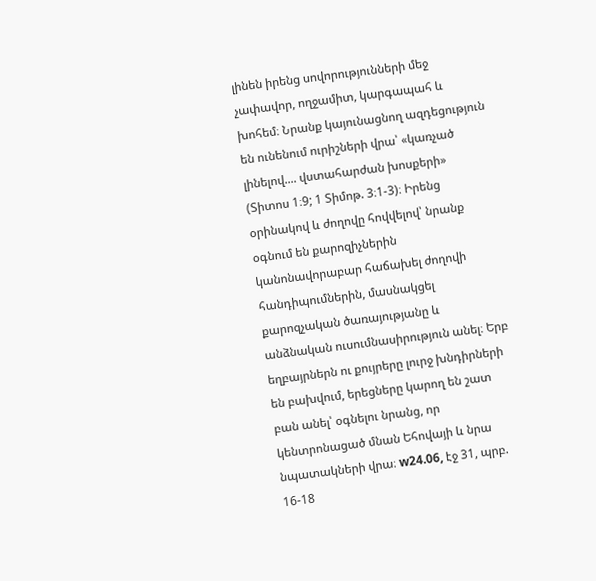լինեն իրենց սովորությունների մեջ չափավոր, ողջամիտ, կարգապահ և խոհեմ։ Նրանք կայունացնող ազդեցություն են ունենում ուրիշների վրա՝ «կառչած լինելով.... վստահարժան խոսքերի» (Տիտոս 1։9; 1 Տիմոթ. 3։1-3)։ Իրենց օրինակով և ժողովը հովվելով՝ նրանք օգնում են քարոզիչներին կանոնավորաբար հաճախել ժողովի հանդիպումներին, մասնակցել քարոզչական ծառայությանը և անձնական ուսումնասիրություն անել։ Երբ եղբայրներն ու քույրերը լուրջ խնդիրների են բախվում, երեցները կարող են շատ բան անել՝ օգնելու նրանց, որ կենտրոնացած մնան Եհովայի և նրա նպատակների վրա։ w24.06, էջ 31, պրբ. 16-18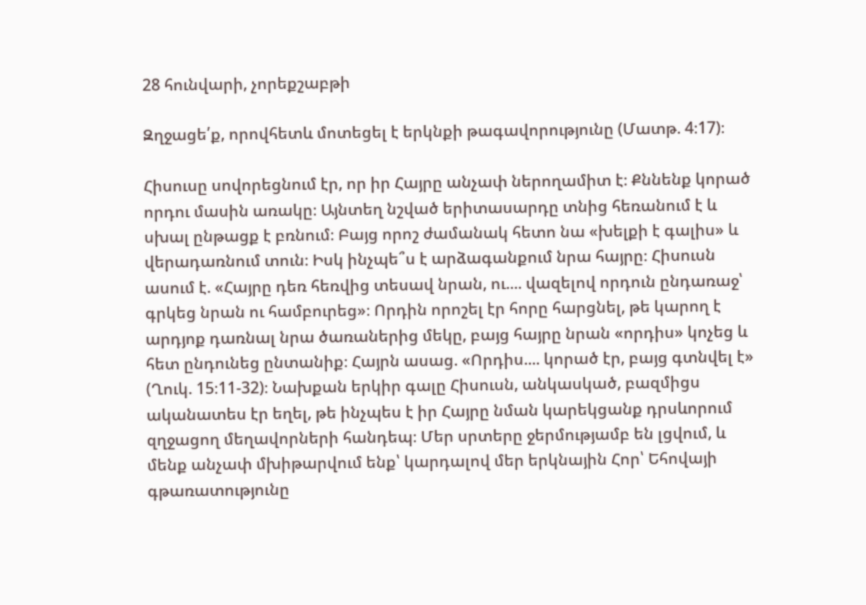28 հունվարի, չորեքշաբթի

Զղջացե՛ք, որովհետև մոտեցել է երկնքի թագավորությունը (Մատթ. 4։17)։

Հիսուսը սովորեցնում էր, որ իր Հայրը անչափ ներողամիտ է։ Քննենք կորած որդու մասին առակը։ Այնտեղ նշված երիտասարդը տնից հեռանում է և սխալ ընթացք է բռնում։ Բայց որոշ ժամանակ հետո նա «խելքի է գալիս» և վերադառնում տուն։ Իսկ ինչպե՞ս է արձագանքում նրա հայրը։ Հիսուսն ասում է. «Հայրը դեռ հեռվից տեսավ նրան, ու.... վազելով որդուն ընդառաջ՝ գրկեց նրան ու համբուրեց»։ Որդին որոշել էր հորը հարցնել, թե կարող է արդյոք դառնալ նրա ծառաներից մեկը, բայց հայրը նրան «որդիս» կոչեց և հետ ընդունեց ընտանիք։ Հայրն ասաց. «Որդիս.... կորած էր, բայց գտնվել է» (Ղուկ. 15։11-32)։ Նախքան երկիր գալը Հիսուսն, անկասկած, բազմիցս ականատես էր եղել, թե ինչպես է իր Հայրը նման կարեկցանք դրսևորում զղջացող մեղավորների հանդեպ։ Մեր սրտերը ջերմությամբ են լցվում, և մենք անչափ մխիթարվում ենք՝ կարդալով մեր երկնային Հոր՝ Եհովայի գթառատությունը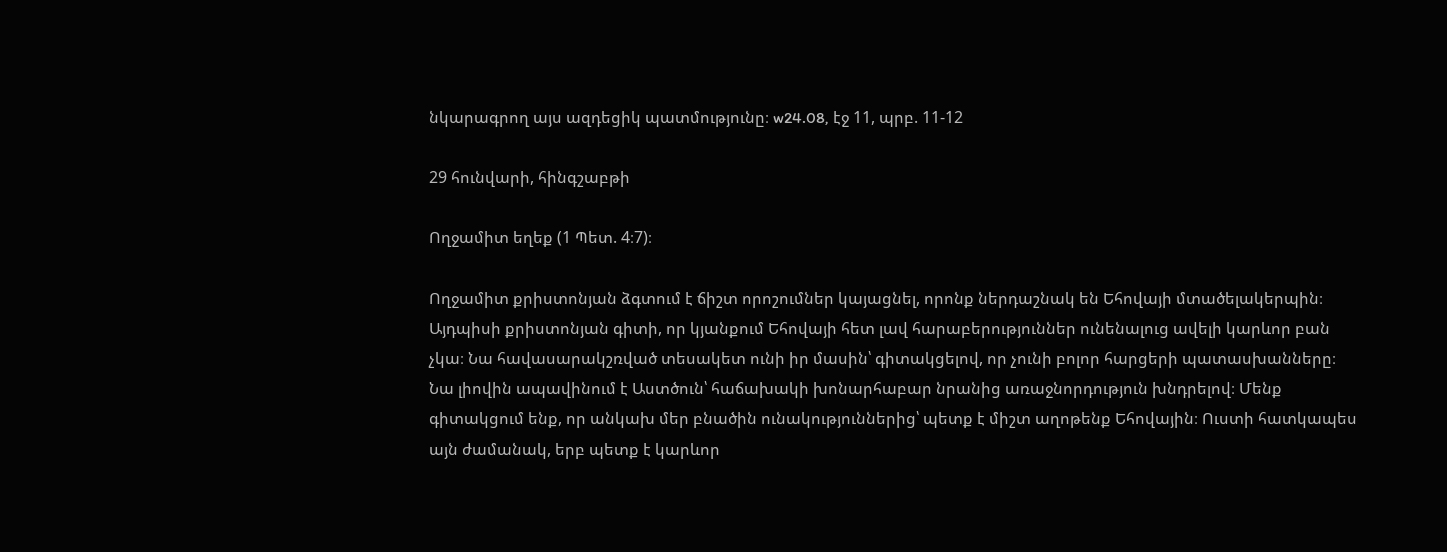նկարագրող այս ազդեցիկ պատմությունը։ w24.08, էջ 11, պրբ. 11-12

29 հունվարի, հինգշաբթի

Ողջամիտ եղեք (1 Պետ. 4։7)։

Ողջամիտ քրիստոնյան ձգտում է ճիշտ որոշումներ կայացնել, որոնք ներդաշնակ են Եհովայի մտածելակերպին։ Այդպիսի քրիստոնյան գիտի, որ կյանքում Եհովայի հետ լավ հարաբերություններ ունենալուց ավելի կարևոր բան չկա։ Նա հավասարակշռված տեսակետ ունի իր մասին՝ գիտակցելով, որ չունի բոլոր հարցերի պատասխանները։ Նա լիովին ապավինում է Աստծուն՝ հաճախակի խոնարհաբար նրանից առաջնորդություն խնդրելով։ Մենք գիտակցում ենք, որ անկախ մեր բնածին ունակություններից՝ պետք է միշտ աղոթենք Եհովային։ Ուստի հատկապես այն ժամանակ, երբ պետք է կարևոր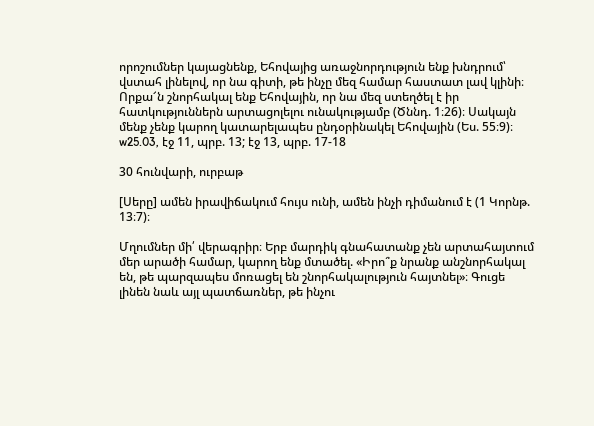որոշումներ կայացնենք, Եհովայից առաջնորդություն ենք խնդրում՝ վստահ լինելով, որ նա գիտի, թե ինչը մեզ համար հաստատ լավ կլինի։ Որքա՜ն շնորհակալ ենք Եհովային, որ նա մեզ ստեղծել է իր հատկություններն արտացոլելու ունակությամբ (Ծննդ. 1։26)։ Սակայն մենք չենք կարող կատարելապես ընդօրինակել Եհովային (Ես. 55։9)։ w25.03, էջ 11, պրբ. 13; էջ 13, պրբ. 17-18

30 հունվարի, ուրբաթ

[Սերը] ամեն իրավիճակում հույս ունի, ամեն ինչի դիմանում է (1 Կորնթ. 13։7)։

Մղումներ մի՛ վերագրիր։ Երբ մարդիկ գնահատանք չեն արտահայտում մեր արածի համար, կարող ենք մտածել. «Իրո՞ք նրանք անշնորհակալ են, թե պարզապես մոռացել են շնորհակալություն հայտնել»։ Գուցե լինեն նաև այլ պատճառներ, թե ինչու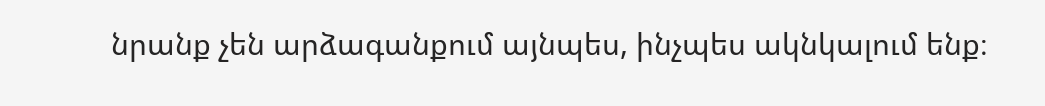նրանք չեն արձագանքում այնպես, ինչպես ակնկալում ենք։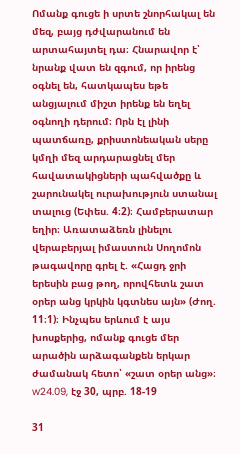Ոմանք գուցե ի սրտե շնորհակալ են մեզ, բայց դժվարանում են արտահայտել դա։ Հնարավոր է՝ նրանք վատ են զգում, որ իրենց օգնել են, հատկապես եթե անցյալում միշտ իրենք են եղել օգնողի դերում։ Որն էլ լինի պատճառը, քրիստոնեական սերը կմղի մեզ արդարացնել մեր հավատակիցների պահվածքը և շարունակել ուրախություն ստանալ տալուց (Եփես. 4։2)։ Համբերատար եղիր։ Առատաձեռն լինելու վերաբերյալ իմաստուն Սողոմոն թագավորը գրել է. «Հացդ ջրի երեսին բաց թող, որովհետև շատ օրեր անց կրկին կգտնես այն» (Ժող. 11։1)։ Ինչպես երևում է այս խոսքերից, ոմանք գուցե մեր արածին արձագանքեն երկար ժամանակ հետո՝ «շատ օրեր անց»։ w24.09, էջ 30, պրբ. 18-19

31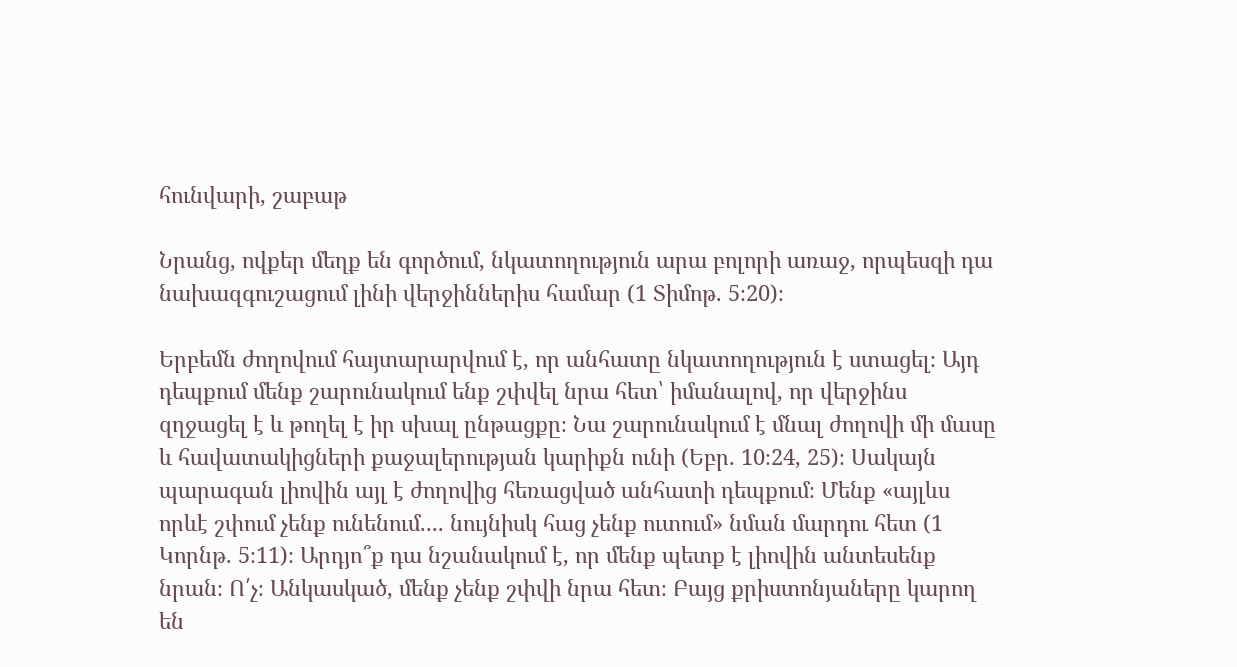հունվարի, շաբաթ

Նրանց, ովքեր մեղք են գործում, նկատողություն արա բոլորի առաջ, որպեսզի դա նախազգուշացում լինի վերջիններիս համար (1 Տիմոթ. 5։20)։

Երբեմն ժողովում հայտարարվում է, որ անհատը նկատողություն է ստացել։ Այդ դեպքում մենք շարունակում ենք շփվել նրա հետ՝ իմանալով, որ վերջինս զղջացել է և թողել է իր սխալ ընթացքը։ Նա շարունակում է մնալ ժողովի մի մասը և հավատակիցների քաջալերության կարիքն ունի (Եբր. 10։24, 25)։ Սակայն պարագան լիովին այլ է ժողովից հեռացված անհատի դեպքում։ Մենք «այլևս որևէ շփում չենք ունենում.... նույնիսկ հաց չենք ուտում» նման մարդու հետ (1 Կորնթ. 5։11)։ Արդյո՞ք դա նշանակում է, որ մենք պետք է լիովին անտեսենք նրան։ Ո՛չ։ Անկասկած, մենք չենք շփվի նրա հետ։ Բայց քրիստոնյաները կարող են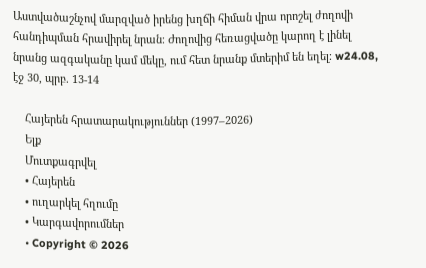Աստվածաշնչով մարզված իրենց խղճի հիման վրա որոշել ժողովի հանդիպման հրավիրել նրան։ Ժողովից հեռացվածը կարող է լինել նրանց ազգականը կամ մեկը, ում հետ նրանք մտերիմ են եղել։ w24.08, էջ 30, պրբ. 13-14

    Հայերեն հրատարակություններ (1997–2026)
    Ելք
    Մուտքագրվել
    • Հայերեն
    • ուղարկել հղումը
    • Կարգավորումներ
    • Copyright © 2026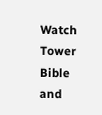Watch Tower Bible and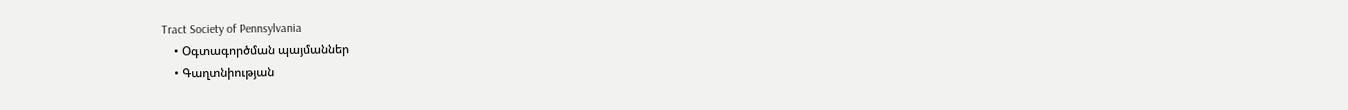Tract Society of Pennsylvania
    • Օգտագործման պայմաններ
    • Գաղտնիության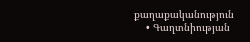քաղաքականություն
    • Գաղտնիության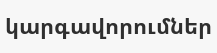կարգավորումներ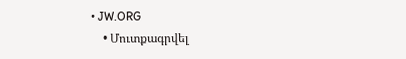• JW.ORG
    • Մուտքագրվել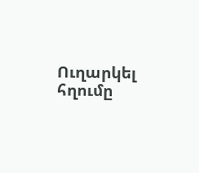Ուղարկել հղումը